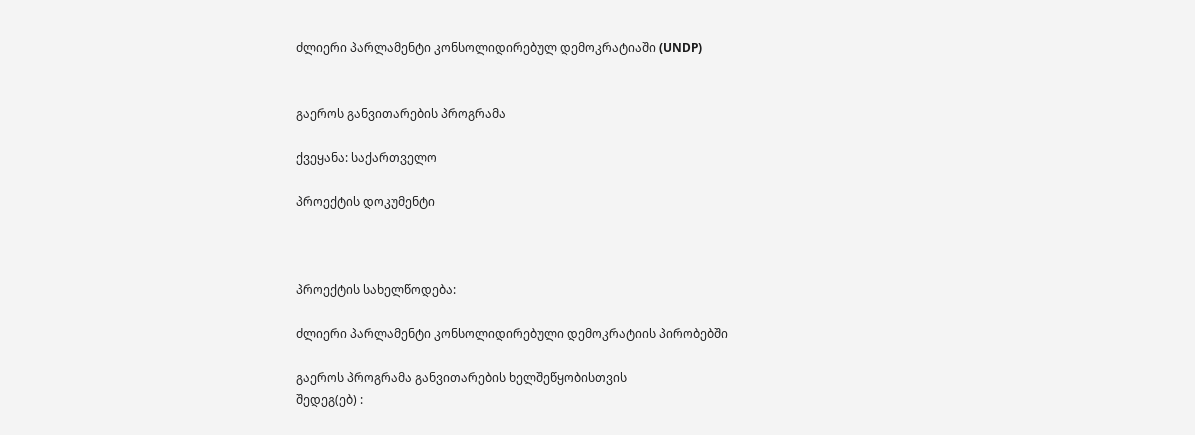ძლიერი პარლამენტი კონსოლიდირებულ დემოკრატიაში (UNDP)


გაეროს განვითარების პროგრამა

ქვეყანა: საქართველო

პროექტის დოკუმენტი



პროექტის სახელწოდება:

ძლიერი პარლამენტი კონსოლიდირებული დემოკრატიის პირობებში

გაეროს პროგრამა განვითარების ხელშეწყობისთვის
შედეგ(ებ) :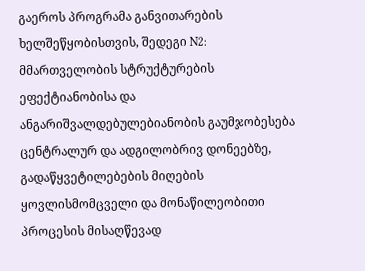გაეროს პროგრამა განვითარების ხელშეწყობისთვის, შედეგი N2: მმართველობის სტრუქტურების ეფექტიანობისა და ანგარიშვალდებულებიანობის გაუმჯობესება ცენტრალურ და ადგილობრივ დონეებზე, გადაწყვეტილებების მიღების ყოვლისმომცველი და მონაწილეობითი პროცესის მისაღწევად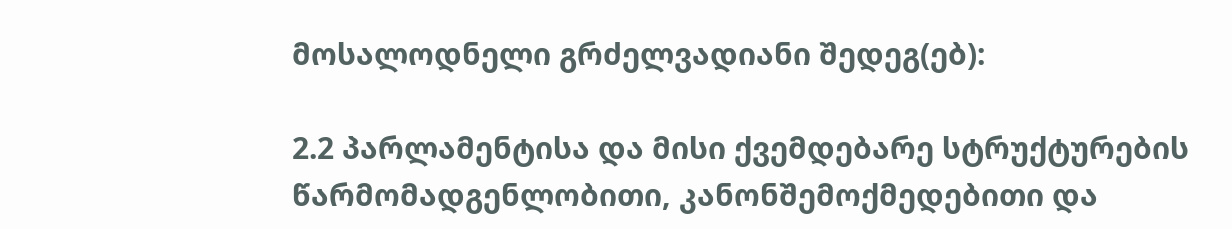მოსალოდნელი გრძელვადიანი შედეგ(ებ):

2.2 პარლამენტისა და მისი ქვემდებარე სტრუქტურების წარმომადგენლობითი, კანონშემოქმედებითი და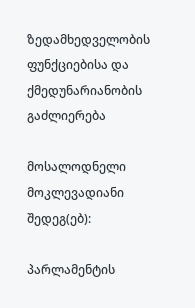ზედამხედველობის ფუნქციებისა და ქმედუნარიანობის გაძლიერება

მოსალოდნელი მოკლევადიანი   შედეგ(ებ):

პარლამენტის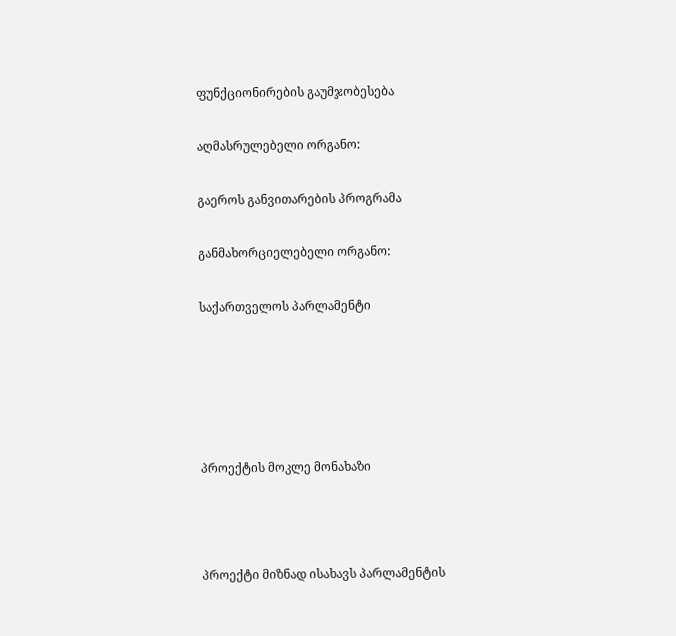ფუნქციონირების გაუმჯობესება

აღმასრულებელი ორგანო:

გაეროს განვითარების პროგრამა

განმახორციელებელი ორგანო:

საქართველოს პარლამენტი





პროექტის მოკლე მონახაზი



პროექტი მიზნად ისახავს პარლამენტის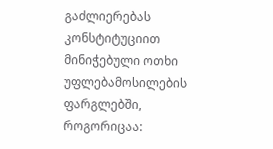გაძლიერებას კონსტიტუციით მინიჭებული ოთხი უფლებამოსილების ფარგლებში, როგორიცაა: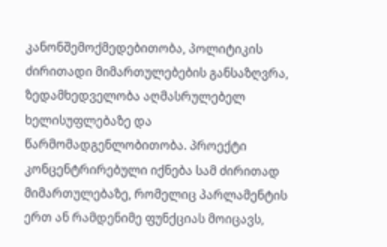კანონშემოქმედებითობა, პოლიტიკის ძირითადი მიმართულებების განსაზღვრა, ზედამხედველობა აღმასრულებელ ხელისუფლებაზე და წარმომადგენლობითობა. პროექტი კონცენტრირებული იქნება სამ ძირითად მიმართულებაზე, რომელიც პარლამენტის ერთ ან რამდენიმე ფუნქციას მოიცავს,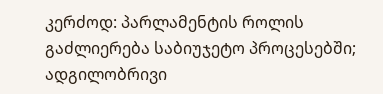კერძოდ: პარლამენტის როლის გაძლიერება საბიუჯეტო პროცესებში; ადგილობრივი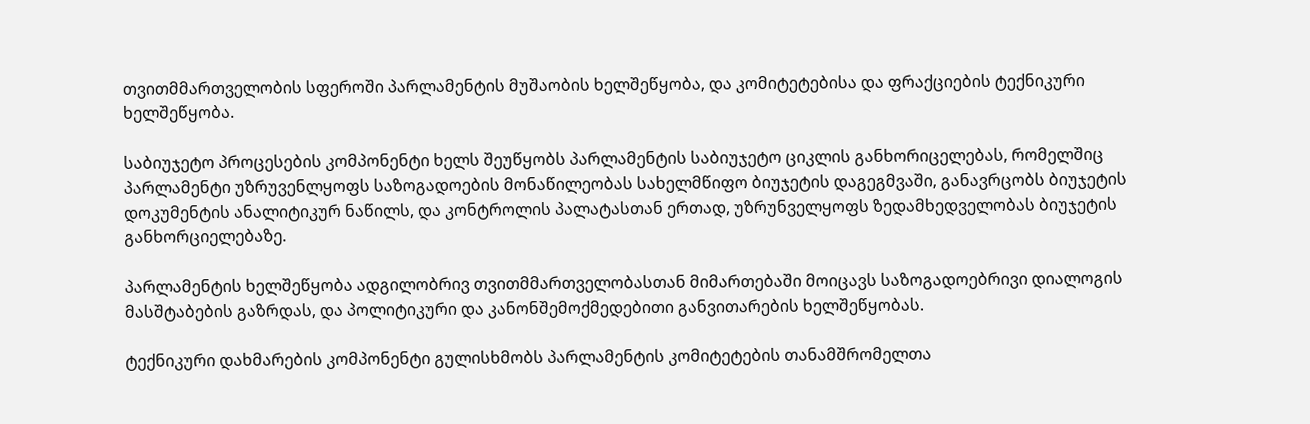თვითმმართველობის სფეროში პარლამენტის მუშაობის ხელშეწყობა, და კომიტეტებისა და ფრაქციების ტექნიკური ხელშეწყობა.

საბიუჯეტო პროცესების კომპონენტი ხელს შეუწყობს პარლამენტის საბიუჯეტო ციკლის განხორიცელებას, რომელშიც პარლამენტი უზრუვენლყოფს საზოგადოების მონაწილეობას სახელმწიფო ბიუჯეტის დაგეგმვაში, განავრცობს ბიუჯეტის დოკუმენტის ანალიტიკურ ნაწილს, და კონტროლის პალატასთან ერთად, უზრუნველყოფს ზედამხედველობას ბიუჯეტის განხორციელებაზე.

პარლამენტის ხელშეწყობა ადგილობრივ თვითმმართველობასთან მიმართებაში მოიცავს საზოგადოებრივი დიალოგის მასშტაბების გაზრდას, და პოლიტიკური და კანონშემოქმედებითი განვითარების ხელშეწყობას.

ტექნიკური დახმარების კომპონენტი გულისხმობს პარლამენტის კომიტეტების თანამშრომელთა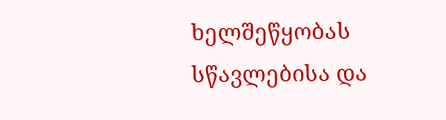ხელშეწყობას სწავლებისა და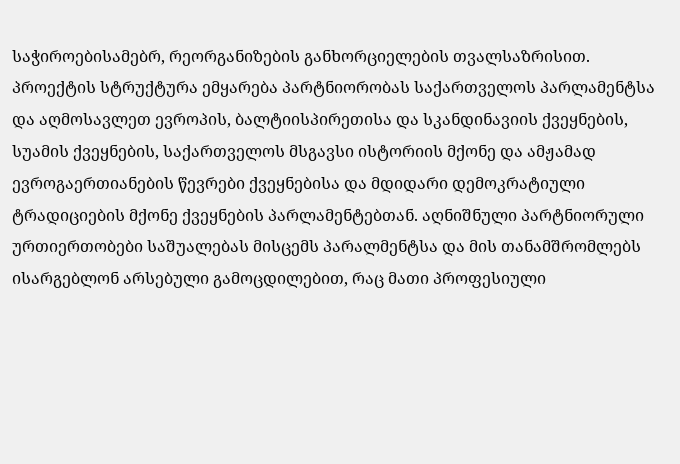საჭიროებისამებრ, რეორგანიზების განხორციელების თვალსაზრისით. პროექტის სტრუქტურა ემყარება პარტნიორობას საქართველოს პარლამენტსა და აღმოსავლეთ ევროპის, ბალტიისპირეთისა და სკანდინავიის ქვეყნების, სუამის ქვეყნების, საქართველოს მსგავსი ისტორიის მქონე და ამჟამად ევროგაერთიანების წევრები ქვეყნებისა და მდიდარი დემოკრატიული ტრადიციების მქონე ქვეყნების პარლამენტებთან. აღნიშნული პარტნიორული ურთიერთობები საშუალებას მისცემს პარალმენტსა და მის თანამშრომლებს ისარგებლონ არსებული გამოცდილებით, რაც მათი პროფესიული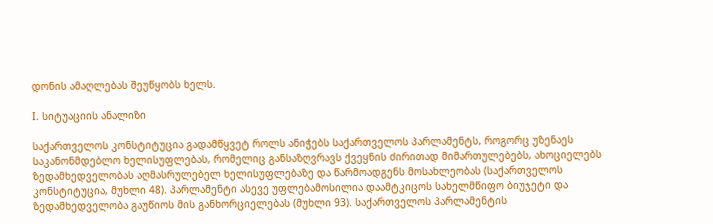დონის ამაღლებას შეუწყობს ხელს.

I. სიტუაციის ანალიზი

საქართველოს კონსტიტუცია გადამწყვეტ როლს ანიჭებს საქართველოს პარლამენტს, როგორც უზენაეს საკანონმდებლო ხელისუფლებას, რომელიც განსაზღვრავს ქვეყნის ძირითად მიმართულებებს, ახოციელებს ზედამხედველობას აღმასრულებელ ხელისუფლებაზე და წარმოადგენს მოსახლეობას (საქართველოს კონსტიტუცია, მუხლი 48). პარლამენტი ასევე უფლებამოსილია დაამტკიცოს სახელმწიფო ბიუჯეტი და ზედამხედველობა გაუწიოს მის განხორციელებას (მუხლი 93). საქართველოს პარლამენტის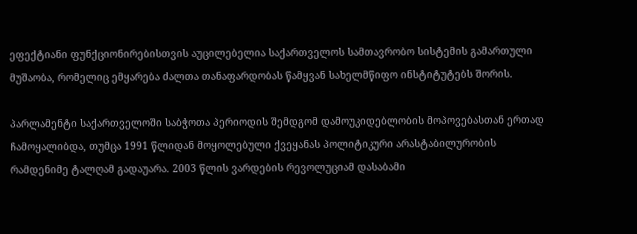ეფექტიანი ფუნქციონირებისთვის აუცილებელია საქართველოს სამთავრობო სისტემის გამართული მუშაობა, რომელიც ემყარება ძალთა თანაფარდობას წამყვან სახელმწიფო ინსტიტუტებს შორის.

პარლამენტი საქართველოში საბჭოთა პერიოდის შემდგომ დამოუკიდებლობის მოპოვებასთან ერთად ჩამოყალიბდა, თუმცა 1991 წლიდან მოყოლებული ქვეყანას პოლიტიკური არასტაბილურობის რამდენიმე ტალღამ გადაუარა. 2003 წლის ვარდების რევოლუციამ დასაბამი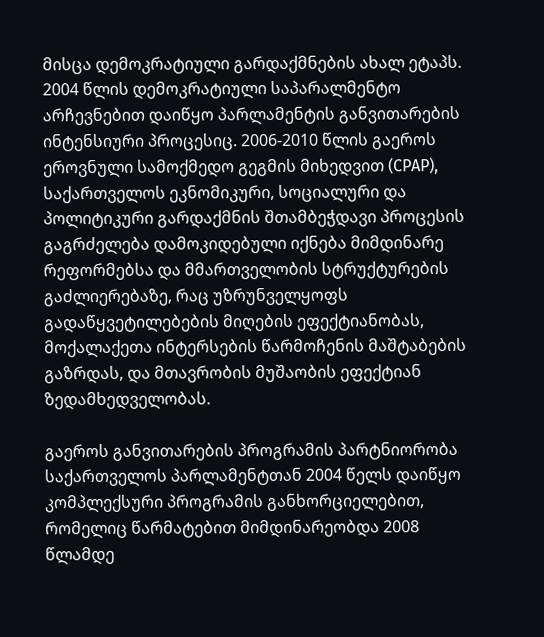მისცა დემოკრატიული გარდაქმნების ახალ ეტაპს. 2004 წლის დემოკრატიული საპარალმენტო არჩევნებით დაიწყო პარლამენტის განვითარების ინტენსიური პროცესიც. 2006-2010 წლის გაეროს ეროვნული სამოქმედო გეგმის მიხედვით (CPAP), საქართველოს ეკნომიკური, სოციალური და პოლიტიკური გარდაქმნის შთამბეჭდავი პროცესის გაგრძელება დამოკიდებული იქნება მიმდინარე რეფორმებსა და მმართველობის სტრუქტურების გაძლიერებაზე, რაც უზრუნველყოფს გადაწყვეტილებების მიღების ეფექტიანობას, მოქალაქეთა ინტერსების წარმოჩენის მაშტაბების გაზრდას, და მთავრობის მუშაობის ეფექტიან ზედამხედველობას.

გაეროს განვითარების პროგრამის პარტნიორობა საქართველოს პარლამენტთან 2004 წელს დაიწყო კომპლექსური პროგრამის განხორციელებით, რომელიც წარმატებით მიმდინარეობდა 2008 წლამდე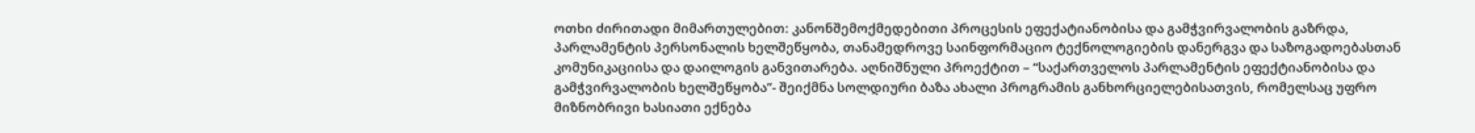ოთხი ძირითადი მიმართულებით: კანონშემოქმედებითი პროცესის ეფექატიანობისა და გამჭვირვალობის გაზრდა, პარლამენტის პერსონალის ხელშეწყობა, თანამედროვე საინფორმაციო ტექნოლოგიების დანერგვა და საზოგადოებასთან კომუნიკაციისა და დაილოგის განვითარება. აღნიშნული პროექტით – “საქართველოს პარლამენტის ეფექტიანობისა და გამჭვირვალობის ხელშეწყობა”- შეიქმნა სოლდიური ბაზა ახალი პროგრამის განხორციელებისათვის, რომელსაც უფრო მიზნობრივი ხასიათი ექნება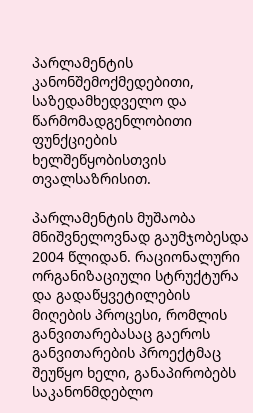პარლამენტის კანონშემოქმედებითი, საზედამხედველო და წარმომადგენლობითი ფუნქციების ხელშეწყობისთვის თვალსაზრისით.

პარლამენტის მუშაობა მნიშვნელოვნად გაუმჯობესდა 2004 წლიდან. რაციონალური ორგანიზაციული სტრუქტურა და გადაწყვეტილების მიღების პროცესი, რომლის განვითარებასაც გაეროს განვითარების პროექტმაც შეუწყო ხელი, განაპირობებს საკანონმდებლო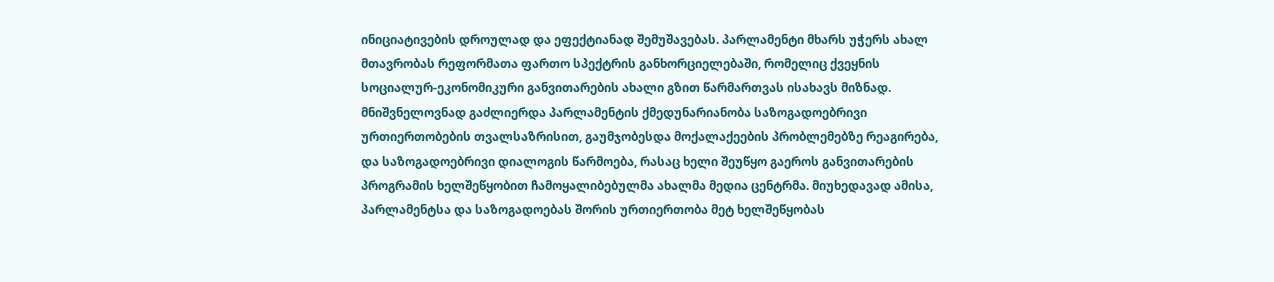ინიციატივების დროულად და ეფექტიანად შემუშავებას. პარლამენტი მხარს უჭერს ახალ მთავრობას რეფორმათა ფართო სპექტრის განხორციელებაში, რომელიც ქვეყნის სოციალურ-ეკონომიკური განვითარების ახალი გზით წარმართვას ისახავს მიზნად. მნიშვნელოვნად გაძლიერდა პარლამენტის ქმედუნარიანობა საზოგადოებრივი ურთიერთობების თვალსაზრისით, გაუმჯობესდა მოქალაქეების პრობლემებზე რეაგირება, და საზოგადოებრივი დიალოგის წარმოება, რასაც ხელი შეუწყო გაეროს განვითარების პროგრამის ხელშეწყობით ჩამოყალიბებულმა ახალმა მედია ცენტრმა. მიუხედავად ამისა, პარლამენტსა და საზოგადოებას შორის ურთიერთობა მეტ ხელშეწყობას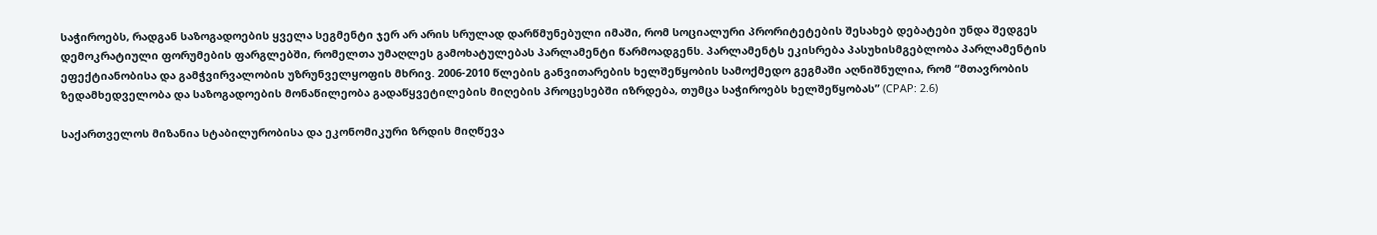საჭიროებს, რადგან საზოგადოების ყველა სეგმენტი ჯერ არ არის სრულად დარწმუნებული იმაში, რომ სოციალური პრორიტეტების შესახებ დებატები უნდა შედგეს დემოკრატიული ფორუმების ფარგლებში, რომელთა უმაღლეს გამოხატულებას პარლამენტი წარმოადგენს. პარლამენტს ეკისრება პასუხისმგებლობა პარლამენტის ეფექტიანობისა და გამჭვირვალობის უზრუნველყოფის მხრივ. 2006-2010 წლების განვითარების ხელშეწყობის სამოქმედო გეგმაში აღნიშნულია, რომ “მთავრობის ზედამხედველობა და საზოგადოების მონაწილეობა გადაწყვეტილების მიღების პროცესებში იზრდება, თუმცა საჭიროებს ხელშეწყობას” (CPAP: 2.6)

საქართველოს მიზანია სტაბილურობისა და ეკონომიკური ზრდის მიღწევა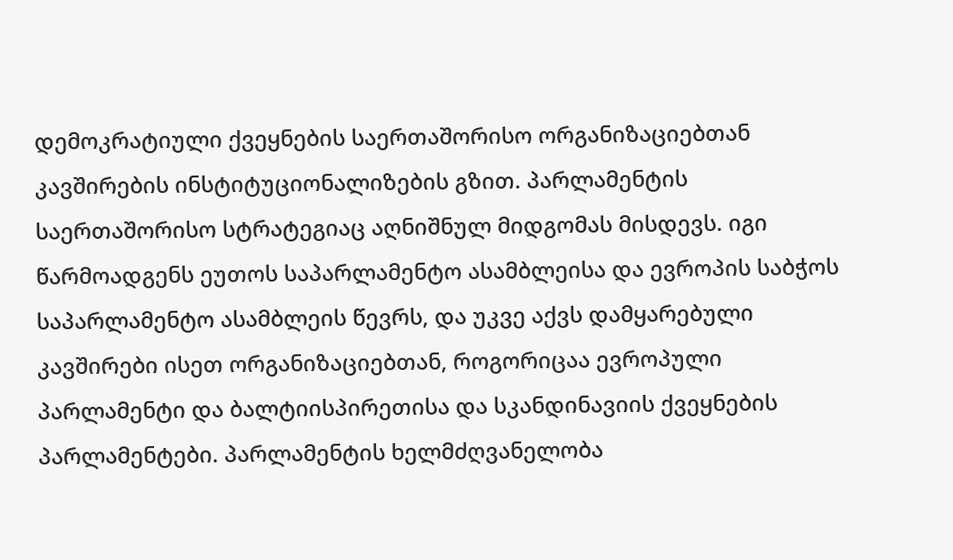დემოკრატიული ქვეყნების საერთაშორისო ორგანიზაციებთან კავშირების ინსტიტუციონალიზების გზით. პარლამენტის საერთაშორისო სტრატეგიაც აღნიშნულ მიდგომას მისდევს. იგი წარმოადგენს ეუთოს საპარლამენტო ასამბლეისა და ევროპის საბჭოს საპარლამენტო ასამბლეის წევრს, და უკვე აქვს დამყარებული კავშირები ისეთ ორგანიზაციებთან, როგორიცაა ევროპული პარლამენტი და ბალტიისპირეთისა და სკანდინავიის ქვეყნების პარლამენტები. პარლამენტის ხელმძღვანელობა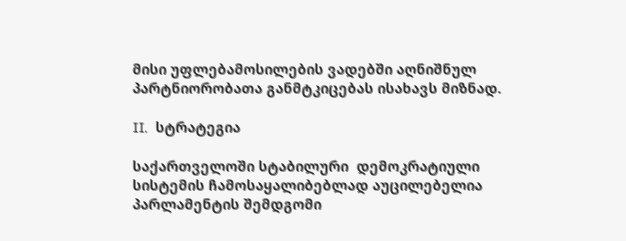მისი უფლებამოსილების ვადებში აღნიშნულ პარტნიორობათა განმტკიცებას ისახავს მიზნად.

II.  სტრატეგია

საქართველოში სტაბილური  დემოკრატიული სისტემის ჩამოსაყალიბებლად აუცილებელია პარლამენტის შემდგომი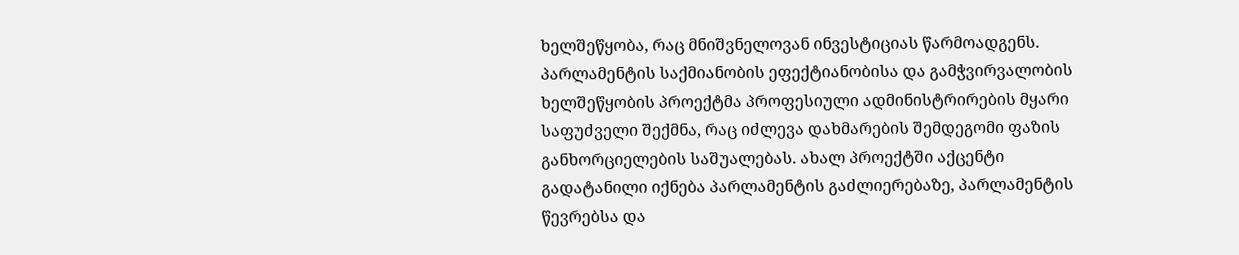ხელშეწყობა, რაც მნიშვნელოვან ინვესტიციას წარმოადგენს. პარლამენტის საქმიანობის ეფექტიანობისა და გამჭვირვალობის ხელშეწყობის პროექტმა პროფესიული ადმინისტრირების მყარი საფუძველი შექმნა, რაც იძლევა დახმარების შემდეგომი ფაზის განხორციელების საშუალებას. ახალ პროექტში აქცენტი გადატანილი იქნება პარლამენტის გაძლიერებაზე, პარლამენტის წევრებსა და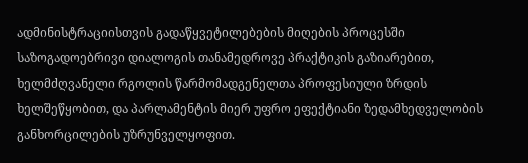ადმინისტრაციისთვის გადაწყვეტილებების მიღების პროცესში საზოგადოებრივი დიალოგის თანამედროვე პრაქტიკის გაზიარებით, ხელმძღვანელი რგოლის წარმომადგენელთა პროფესიული ზრდის ხელშეწყობით, და პარლამენტის მიერ უფრო ეფექტიანი ზედამხედველობის განხორცილების უზრუნველყოფით.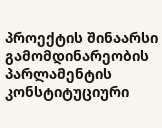პროექტის შინაარსი გამომდინარეობის პარლამენტის კონსტიტუციური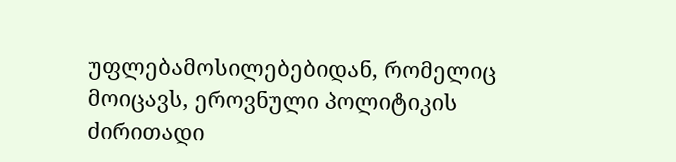უფლებამოსილებებიდან, რომელიც მოიცავს, ეროვნული პოლიტიკის ძირითადი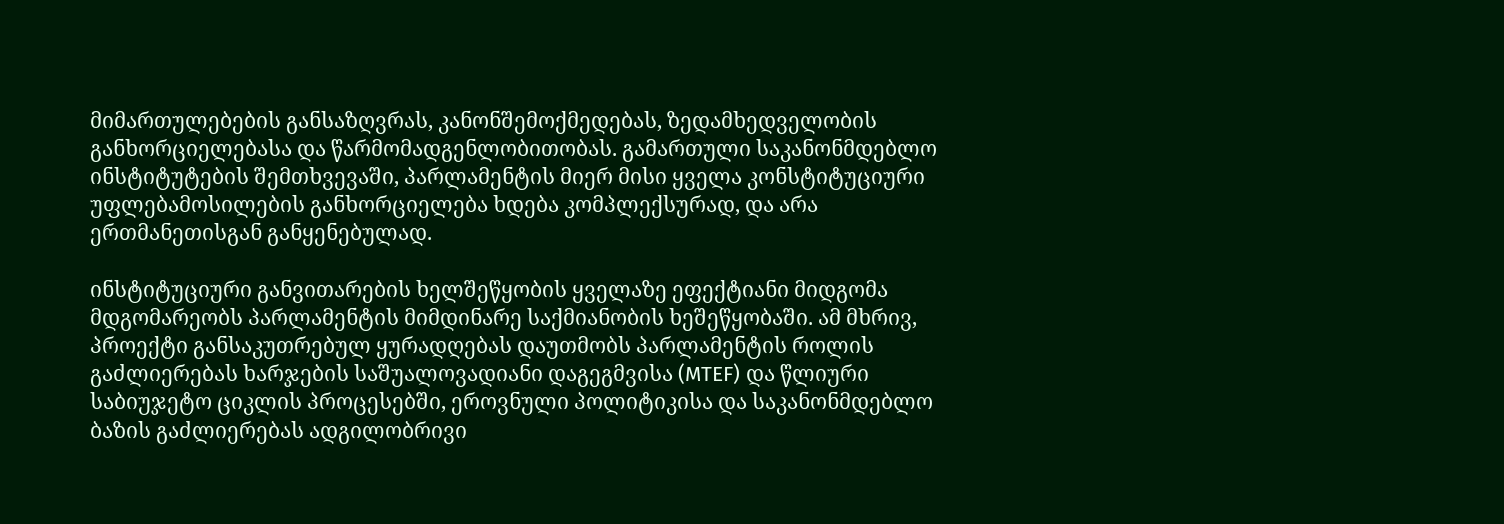მიმართულებების განსაზღვრას, კანონშემოქმედებას, ზედამხედველობის განხორციელებასა და წარმომადგენლობითობას. გამართული საკანონმდებლო ინსტიტუტების შემთხვევაში, პარლამენტის მიერ მისი ყველა კონსტიტუციური უფლებამოსილების განხორციელება ხდება კომპლექსურად, და არა ერთმანეთისგან განყენებულად.

ინსტიტუციური განვითარების ხელშეწყობის ყველაზე ეფექტიანი მიდგომა მდგომარეობს პარლამენტის მიმდინარე საქმიანობის ხეშეწყობაში. ამ მხრივ, პროექტი განსაკუთრებულ ყურადღებას დაუთმობს პარლამენტის როლის გაძლიერებას ხარჯების საშუალოვადიანი დაგეგმვისა (MTEF) და წლიური საბიუჯეტო ციკლის პროცესებში, ეროვნული პოლიტიკისა და საკანონმდებლო ბაზის გაძლიერებას ადგილობრივი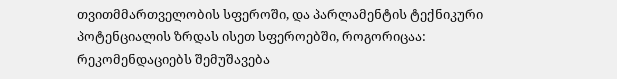თვითმმართველობის სფეროში, და პარლამენტის ტექნიკური პოტენციალის ზრდას ისეთ სფეროებში, როგორიცაა: რეკომენდაციებს შემუშავება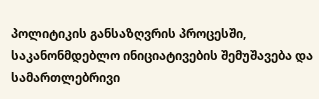პოლიტიკის განსაზღვრის პროცესში, საკანონმდებლო ინიციატივების შემუშავება და სამართლებრივი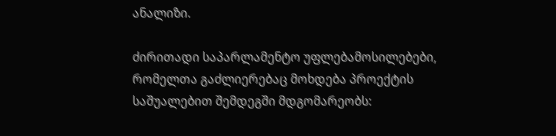ანალიზი.

ძირითადი საპარლამენტო უფლებამოსილებები, რომელთა გაძლიერებაც მოხდება პროექტის საშუალებით შემდეგში მდგომარეობს: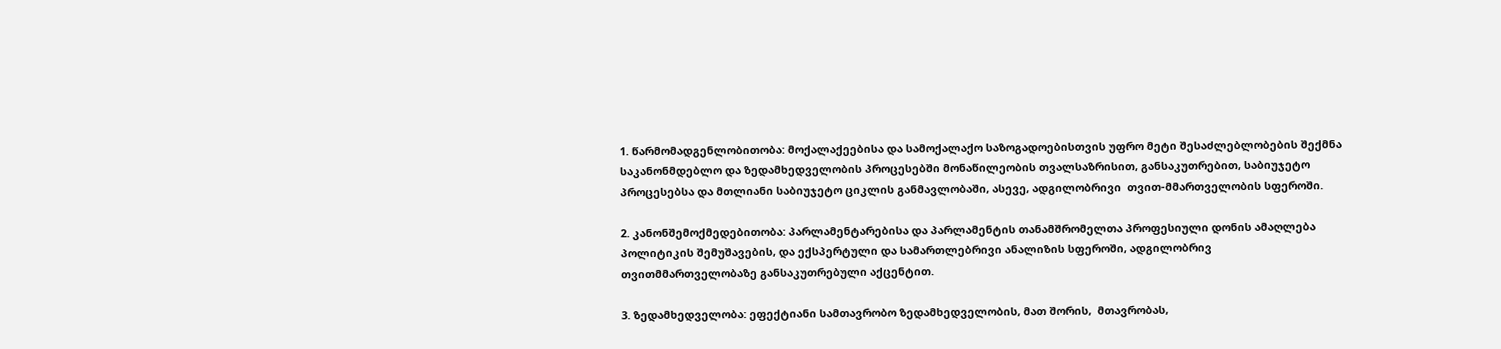1. წარმომადგენლობითობა: მოქალაქეებისა და სამოქალაქო საზოგადოებისთვის უფრო მეტი შესაძლებლობების შექმნა საკანონმდებლო და ზედამხედველობის პროცესებში მონაწილეობის თვალსაზრისით, განსაკუთრებით, საბიუჯეტო პროცესებსა და მთლიანი საბიუჯეტო ციკლის განმავლობაში, ასევე, ადგილობრივი  თვით-მმართველობის სფეროში.

2. კანონშემოქმედებითობა: პარლამენტარებისა და პარლამენტის თანამშრომელთა პროფესიული დონის ამაღლება პოლიტიკის შემუშავების, და ექსპერტული და სამართლებრივი ანალიზის სფეროში, ადგილობრივ თვითმმართველობაზე განსაკუთრებული აქცენტით.

3. ზედამხედველობა: ეფექტიანი სამთავრობო ზედამხედველობის, მათ შორის,  მთავრობას,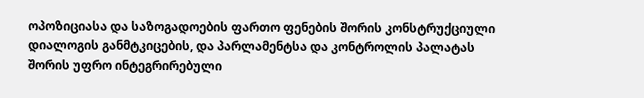ოპოზიციასა და საზოგადოების ფართო ფენების შორის კონსტრუქციული დიალოგის განმტკიცების, და პარლამენტსა და კონტროლის პალატას შორის უფრო ინტეგრირებული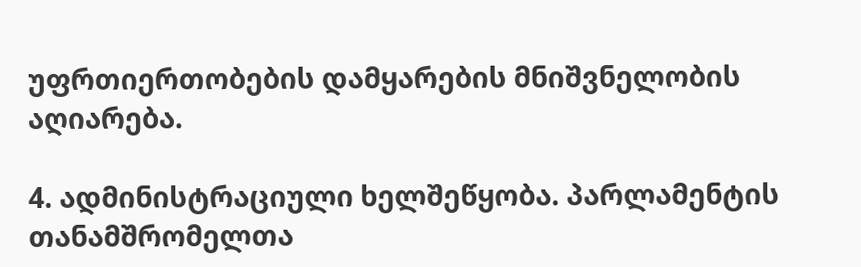უფრთიერთობების დამყარების მნიშვნელობის აღიარება.

4. ადმინისტრაციული ხელშეწყობა. პარლამენტის თანამშრომელთა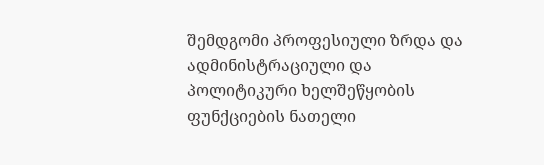შემდგომი პროფესიული ზრდა და ადმინისტრაციული და პოლიტიკური ხელშეწყობის ფუნქციების ნათელი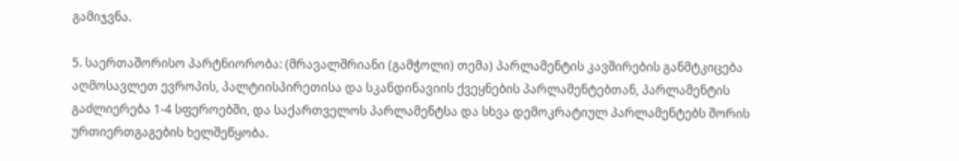გამიჯვნა.

5. საერთაშორისო პარტნიორობა: (მრავალშრიანი (გამჭოლი) თემა) პარლამენტის კავშირების განმტკიცება აღმოსავლეთ ევროპის, პალტიისპირეთისა და სკანდინავიის ქვეყნების პარლამენტებთან, პარლამენტის გაძლიერება 1-4 სფეროებში, და საქართველოს პარლამენტსა და სხვა დემოკრატიულ პარლამენტებს შორის ურთიერთგაგების ხელშეწყობა.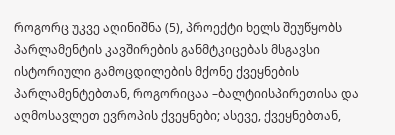როგორც უკვე აღინიშნა (5), პროექტი ხელს შეუწყობს პარლამენტის კავშირების განმტკიცებას მსგავსი ისტორიული გამოცდილების მქონე ქვეყნების პარლამენტებთან, როგორიცაა –ბალტიისპირეთისა და აღმოსავლეთ ევროპის ქვეყნები; ასევე, ქვეყნებთან,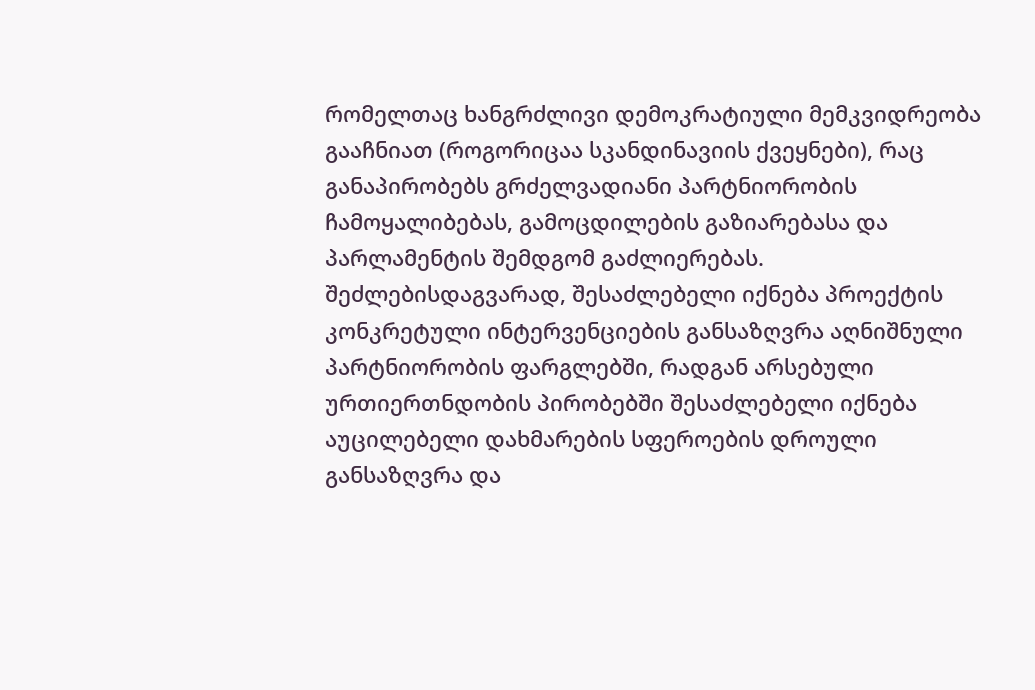რომელთაც ხანგრძლივი დემოკრატიული მემკვიდრეობა გააჩნიათ (როგორიცაა სკანდინავიის ქვეყნები), რაც განაპირობებს გრძელვადიანი პარტნიორობის ჩამოყალიბებას, გამოცდილების გაზიარებასა და პარლამენტის შემდგომ გაძლიერებას. შეძლებისდაგვარად, შესაძლებელი იქნება პროექტის კონკრეტული ინტერვენციების განსაზღვრა აღნიშნული პარტნიორობის ფარგლებში, რადგან არსებული ურთიერთნდობის პირობებში შესაძლებელი იქნება აუცილებელი დახმარების სფეროების დროული განსაზღვრა და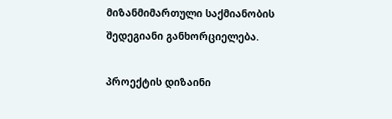მიზანმიმართული საქმიანობის შედეგიანი განხორციელება.

პროექტის დიზაინი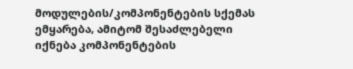მოდულების/კომპონენტების სქემას ემყარება, ამიტომ შესაძლებელი იქნება კომპონენტების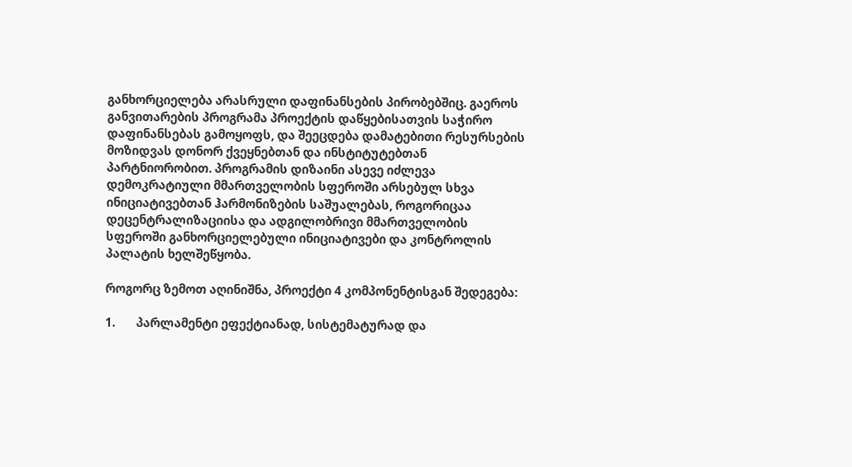განხორციელება არასრული დაფინანსების პირობებშიც. გაეროს განვითარების პროგრამა პროექტის დაწყებისათვის საჭირო დაფინანსებას გამოყოფს, და შეეცდება დამატებითი რესურსების მოზიდვას დონორ ქვეყნებთან და ინსტიტუტებთან პარტნიორობით. პროგრამის დიზაინი ასევე იძლევა დემოკრატიული მმართველობის სფეროში არსებულ სხვა ინიციატივებთან ჰარმონიზების საშუალებას, როგორიცაა დეცენტრალიზაციისა და ადგილობრივი მმართველობის სფეროში განხორციელებული ინიციატივები და კონტროლის პალატის ხელშეწყობა.

როგორც ზემოთ აღინიშნა, პროექტი 4 კომპონენტისგან შედეგება:

1.       პარლამენტი ეფექტიანად, სისტემატურად და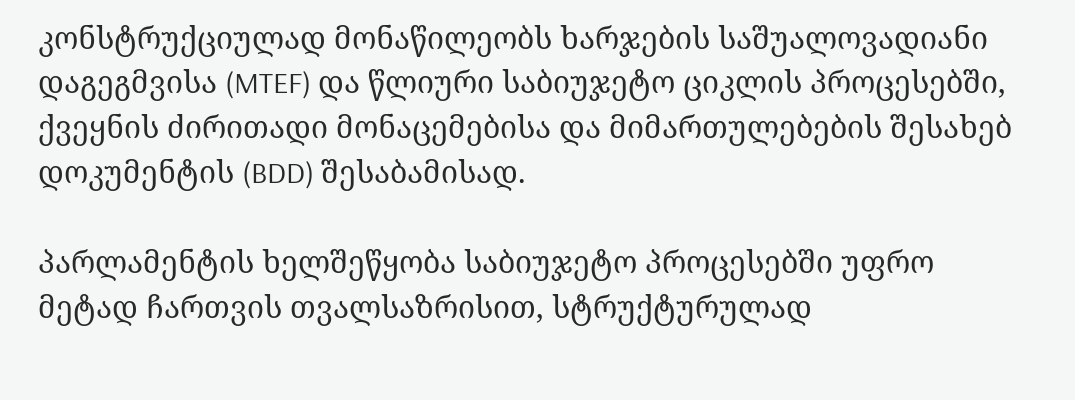კონსტრუქციულად მონაწილეობს ხარჯების საშუალოვადიანი დაგეგმვისა (MTEF) და წლიური საბიუჯეტო ციკლის პროცესებში, ქვეყნის ძირითადი მონაცემებისა და მიმართულებების შესახებ დოკუმენტის (BDD) შესაბამისად.

პარლამენტის ხელშეწყობა საბიუჯეტო პროცესებში უფრო მეტად ჩართვის თვალსაზრისით, სტრუქტურულად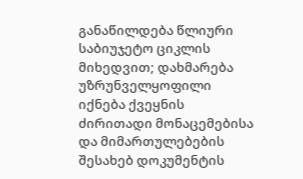განაწილდება წლიური საბიუჯეტო ციკლის მიხედვით; დახმარება უზრუნველყოფილი  იქნება ქვეყნის ძირითადი მონაცემებისა და მიმართულებების შესახებ დოკუმენტის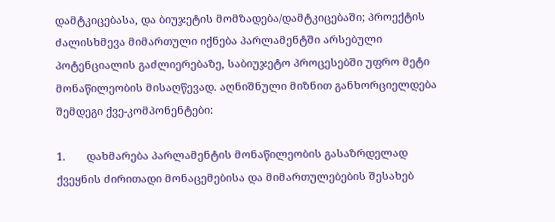დამტკიცებასა, და ბიუჯეტის მომზადება/დამტკიცებაში; პროექტის ძალისხმევა მიმართული იქნება პარლამენტში არსებული პოტენციალის გაძლიერებაზე, საბიუჯეტო პროცესებში უფრო მეტი მონაწილეობის მისაღწევად. აღნიშნული მიზნით განხორციელდება შემდეგი ქვე-კომპონენტები:

1.       დახმარება პარლამენტის მონაწილეობის გასაზრდელად ქვეყნის ძირითადი მონაცემებისა და მიმართულებების შესახებ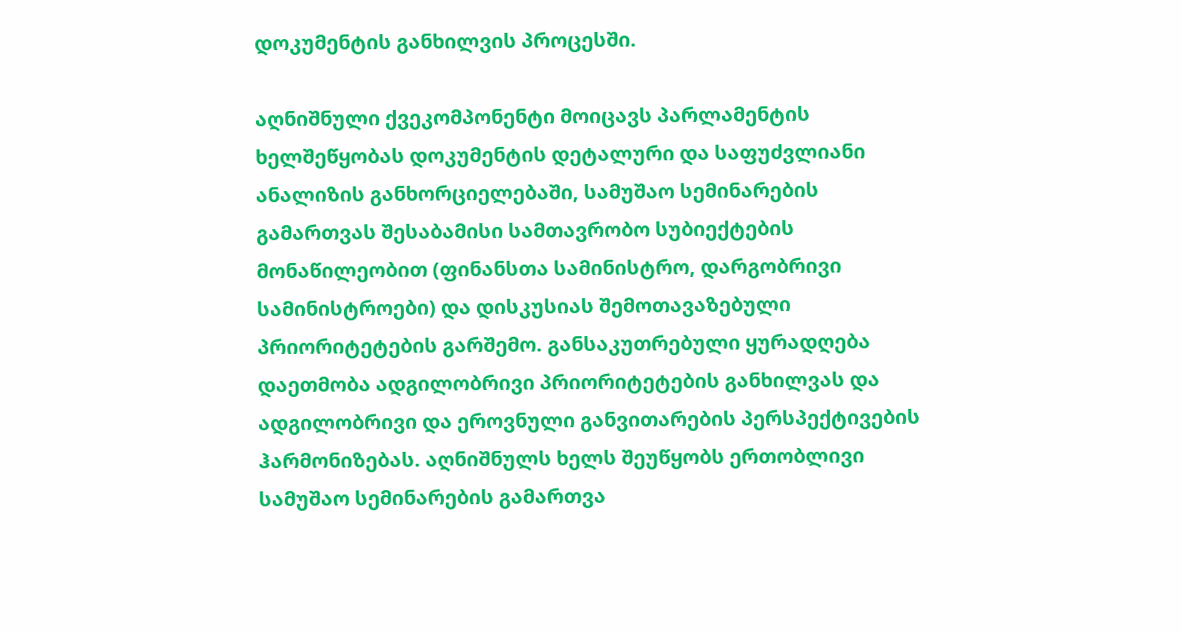დოკუმენტის განხილვის პროცესში.

აღნიშნული ქვეკომპონენტი მოიცავს პარლამენტის ხელშეწყობას დოკუმენტის დეტალური და საფუძვლიანი ანალიზის განხორციელებაში, სამუშაო სემინარების გამართვას შესაბამისი სამთავრობო სუბიექტების მონაწილეობით (ფინანსთა სამინისტრო, დარგობრივი სამინისტროები) და დისკუსიას შემოთავაზებული პრიორიტეტების გარშემო. განსაკუთრებული ყურადღება დაეთმობა ადგილობრივი პრიორიტეტების განხილვას და ადგილობრივი და ეროვნული განვითარების პერსპექტივების ჰარმონიზებას. აღნიშნულს ხელს შეუწყობს ერთობლივი სამუშაო სემინარების გამართვა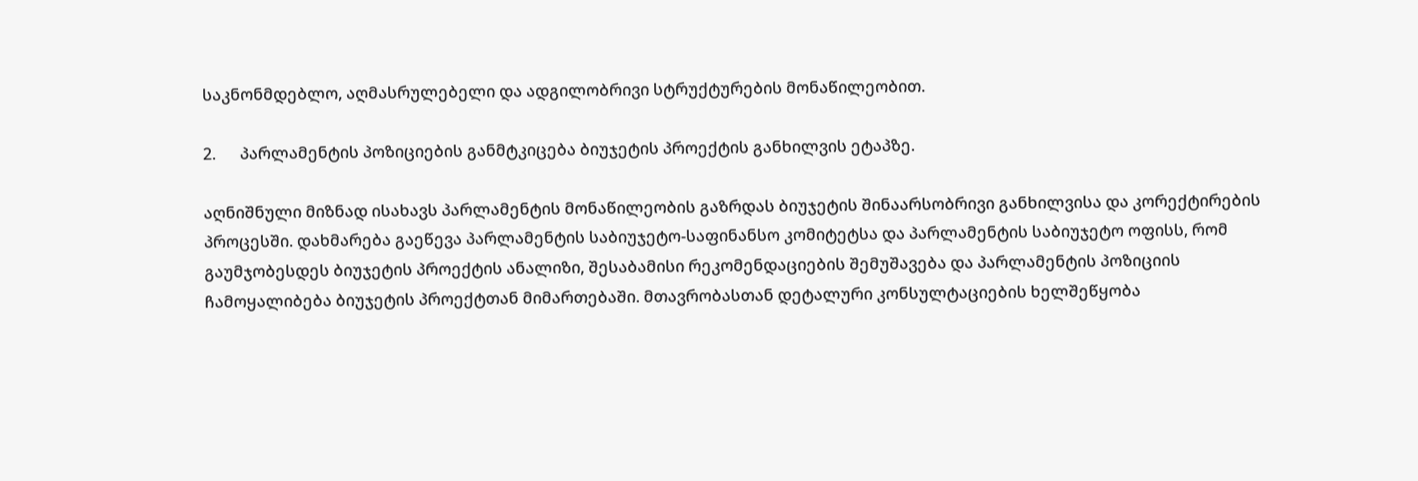საკნონმდებლო, აღმასრულებელი და ადგილობრივი სტრუქტურების მონაწილეობით.

2.      პარლამენტის პოზიციების განმტკიცება ბიუჯეტის პროექტის განხილვის ეტაპზე.

აღნიშნული მიზნად ისახავს პარლამენტის მონაწილეობის გაზრდას ბიუჯეტის შინაარსობრივი განხილვისა და კორექტირების პროცესში. დახმარება გაეწევა პარლამენტის საბიუჯეტო-საფინანსო კომიტეტსა და პარლამენტის საბიუჯეტო ოფისს, რომ გაუმჯობესდეს ბიუჯეტის პროექტის ანალიზი, შესაბამისი რეკომენდაციების შემუშავება და პარლამენტის პოზიციის ჩამოყალიბება ბიუჯეტის პროექტთან მიმართებაში. მთავრობასთან დეტალური კონსულტაციების ხელშეწყობა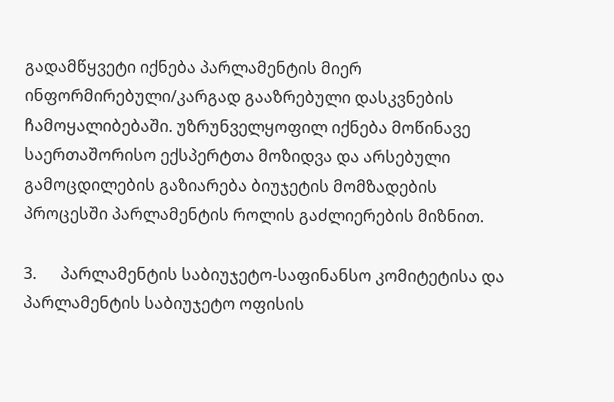გადამწყვეტი იქნება პარლამენტის მიერ ინფორმირებული/კარგად გააზრებული დასკვნების ჩამოყალიბებაში. უზრუნველყოფილ იქნება მოწინავე საერთაშორისო ექსპერტთა მოზიდვა და არსებული გამოცდილების გაზიარება ბიუჯეტის მომზადების პროცესში პარლამენტის როლის გაძლიერების მიზნით.

3.      პარლამენტის საბიუჯეტო-საფინანსო კომიტეტისა და პარლამენტის საბიუჯეტო ოფისის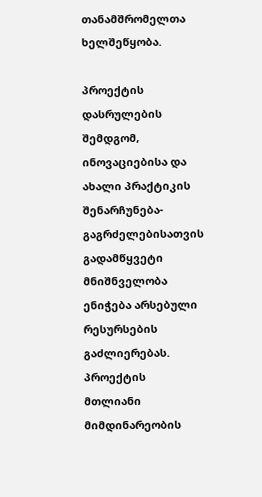თანამშრომელთა ხელშეწყობა.

პროექტის დასრულების შემდგომ, ინოვაციებისა და ახალი პრაქტიკის შენარჩუნება- გაგრძელებისათვის გადამწყვეტი მნიშნველობა ენიჭება არსებული რესურსების გაძლიერებას. პროექტის მთლიანი მიმდინარეობის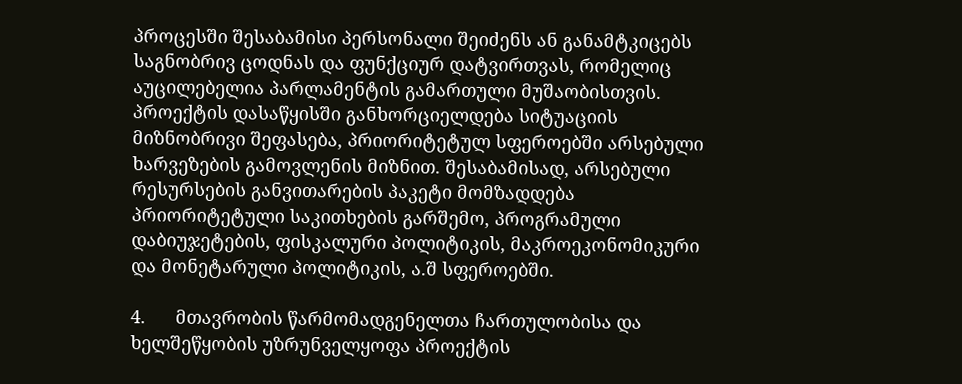პროცესში შესაბამისი პერსონალი შეიძენს ან განამტკიცებს საგნობრივ ცოდნას და ფუნქციურ დატვირთვას, რომელიც აუცილებელია პარლამენტის გამართული მუშაობისთვის. პროექტის დასაწყისში განხორციელდება სიტუაციის მიზნობრივი შეფასება, პრიორიტეტულ სფეროებში არსებული ხარვეზების გამოვლენის მიზნით. შესაბამისად, არსებული რესურსების განვითარების პაკეტი მომზადდება პრიორიტეტული საკითხების გარშემო, პროგრამული დაბიუჯეტების, ფისკალური პოლიტიკის, მაკროეკონომიკური და მონეტარული პოლიტიკის, ა.შ სფეროებში.

4.      მთავრობის წარმომადგენელთა ჩართულობისა და ხელშეწყობის უზრუნველყოფა პროექტის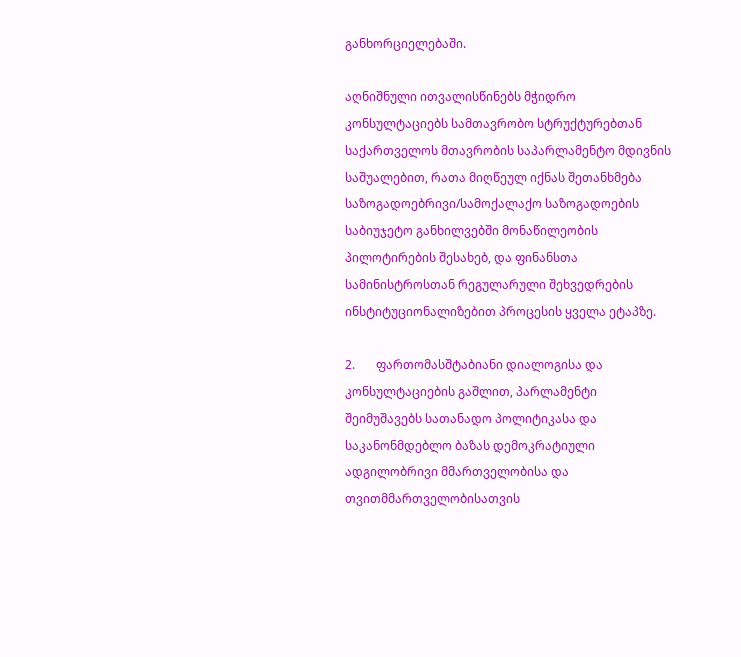განხორციელებაში.

აღნიშნული ითვალისწინებს მჭიდრო კონსულტაციებს სამთავრობო სტრუქტურებთან საქართველოს მთავრობის საპარლამენტო მდივნის საშუალებით, რათა მიღწეულ იქნას შეთანხმება საზოგადოებრივი/სამოქალაქო საზოგადოების საბიუჯეტო განხილვებში მონაწილეობის პილოტირების შესახებ, და ფინანსთა სამინისტროსთან რეგულარული შეხვედრების ინსტიტუციონალიზებით პროცესის ყველა ეტაპზე.

2.       ფართომასშტაბიანი დიალოგისა და კონსულტაციების გაშლით, პარლამენტი შეიმუშავებს სათანადო პოლიტიკასა და საკანონმდებლო ბაზას დემოკრატიული ადგილობრივი მმართველობისა და თვითმმართველობისათვის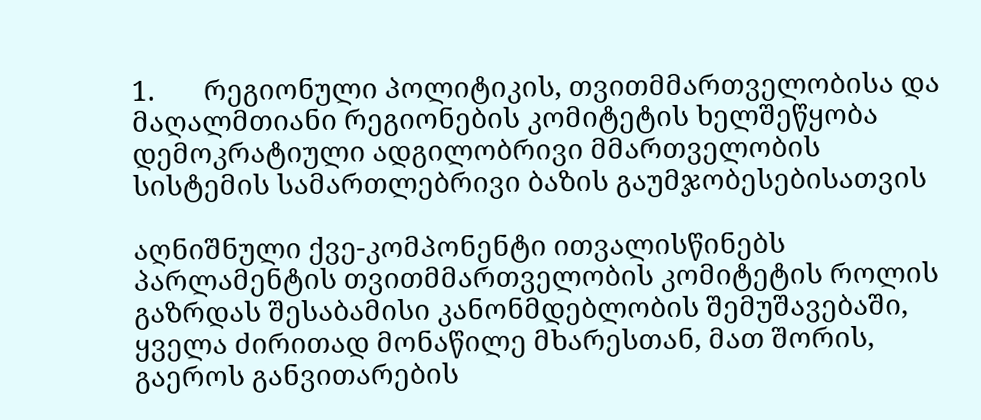1.       რეგიონული პოლიტიკის, თვითმმართველობისა და მაღალმთიანი რეგიონების კომიტეტის ხელშეწყობა დემოკრატიული ადგილობრივი მმართველობის სისტემის სამართლებრივი ბაზის გაუმჯობესებისათვის

აღნიშნული ქვე-კომპონენტი ითვალისწინებს პარლამენტის თვითმმართველობის კომიტეტის როლის გაზრდას შესაბამისი კანონმდებლობის შემუშავებაში, ყველა ძირითად მონაწილე მხარესთან, მათ შორის, გაეროს განვითარების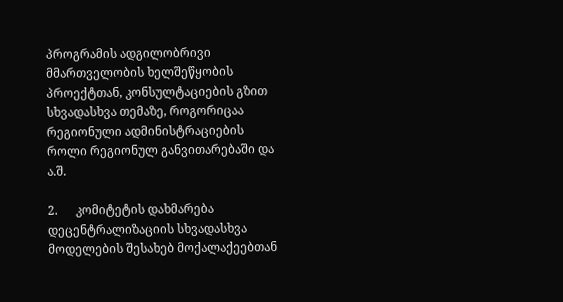პროგრამის ადგილობრივი მმართველობის ხელშეწყობის  პროექტთან, კონსულტაციების გზით სხვადასხვა თემაზე, როგორიცაა რეგიონული ადმინისტრაციების როლი რეგიონულ განვითარებაში და ა.შ.

2.      კომიტეტის დახმარება დეცენტრალიზაციის სხვადასხვა მოდელების შესახებ მოქალაქეებთან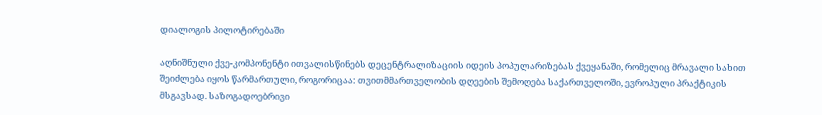დიალოგის პილოტირებაში

აღნიშნული ქვე-კომპონენტი ითვალისწინებს დეცენტრალიზაციის იდეის პოპულარიზებას ქვეყანაში, რომელიც მრავალი სახით შეიძლება იყოს წარმართული, როგორიცაა: თვითმმართველობის დღეების შემოღება საქართველოში, ევროპული პრაქტიკის მსგავსად. საზოგადოებრივი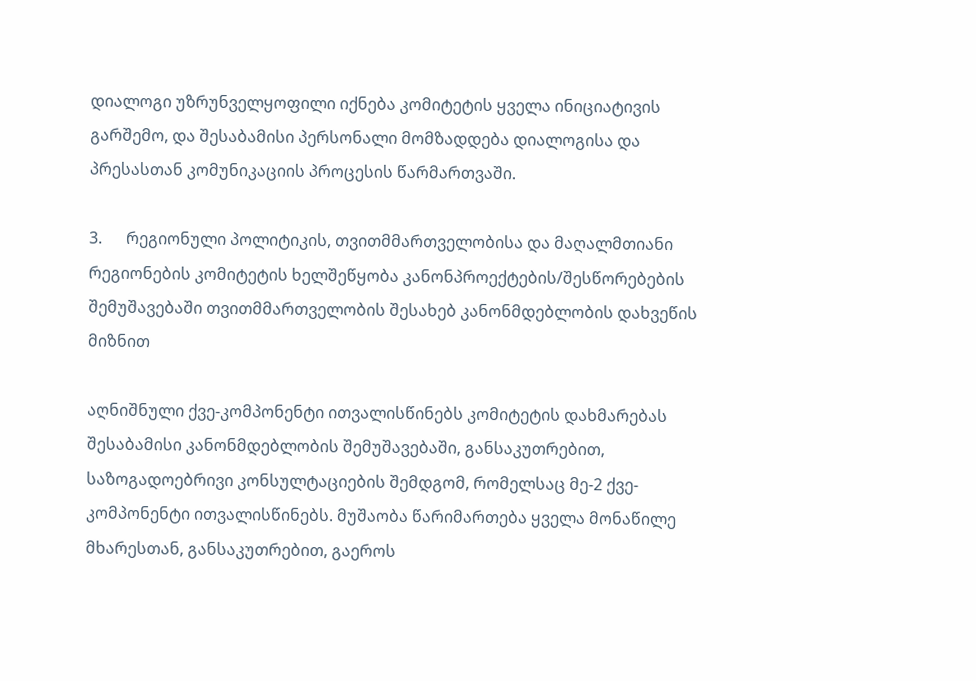დიალოგი უზრუნველყოფილი იქნება კომიტეტის ყველა ინიციატივის გარშემო, და შესაბამისი პერსონალი მომზადდება დიალოგისა და პრესასთან კომუნიკაციის პროცესის წარმართვაში.

3.      რეგიონული პოლიტიკის, თვითმმართველობისა და მაღალმთიანი რეგიონების კომიტეტის ხელშეწყობა კანონპროექტების/შესწორებების შემუშავებაში თვითმმართველობის შესახებ კანონმდებლობის დახვეწის მიზნით

აღნიშნული ქვე-კომპონენტი ითვალისწინებს კომიტეტის დახმარებას შესაბამისი კანონმდებლობის შემუშავებაში, განსაკუთრებით, საზოგადოებრივი კონსულტაციების შემდგომ, რომელსაც მე-2 ქვე-კომპონენტი ითვალისწინებს. მუშაობა წარიმართება ყველა მონაწილე მხარესთან, განსაკუთრებით, გაეროს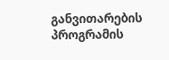განვითარების პროგრამის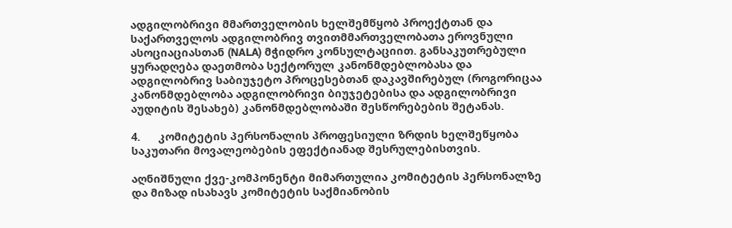ადგილობრივი მმართველობის ხელშემწყობ პროექტთან და საქართველოს ადგილობრივ თვითმმართველობათა ეროვნული ასოციაციასთან (NALA) მჭიდრო კონსულტაციით. განსაკუთრებული ყურადღება დაეთმობა სექტორულ კანონმდებლობასა და ადგილობრივ საბიუჯეტო პროცესებთან დაკავშირებულ (როგორიცაა კანონმდებლობა ადგილობრივი ბიუჯეტებისა და ადგილობრივი აუდიტის შესახებ) კანონმდებლობაში შესწორებების შეტანას.

4.      კომიტეტის პერსონალის პროფესიული ზრდის ხელშეწყობა საკუთარი მოვალეობების ეფექტიანად შესრულებისთვის.

აღნიშნული ქვე-კომპონენტი მიმართულია კომიტეტის პერსონალზე და მიზად ისახავს კომიტეტის საქმიანობის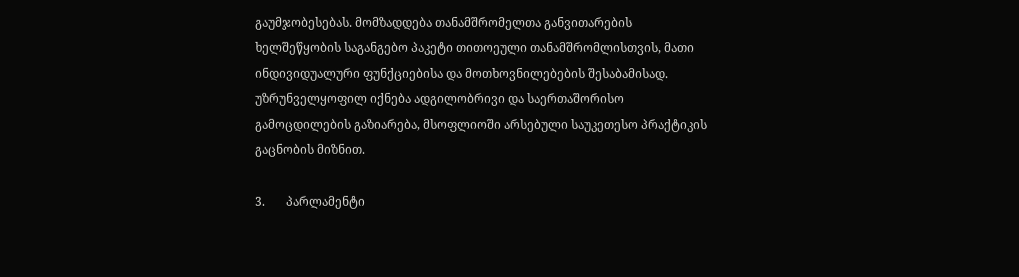გაუმჯობესებას. მომზადდება თანამშრომელთა განვითარების ხელშეწყობის საგანგებო პაკეტი თითოეული თანამშრომლისთვის, მათი ინდივიდუალური ფუნქციებისა და მოთხოვნილებების შესაბამისად. უზრუნველყოფილ იქნება ადგილობრივი და საერთაშორისო გამოცდილების გაზიარება, მსოფლიოში არსებული საუკეთესო პრაქტიკის გაცნობის მიზნით.

3.       პარლამენტი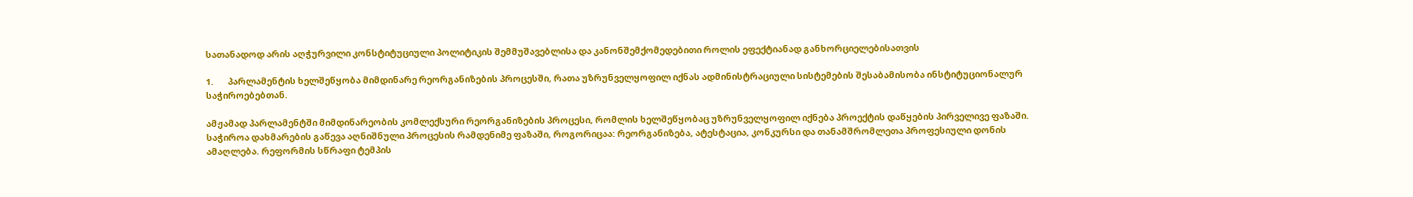სათანადოდ არის აღჭურვილი კონსტიტუციული პოლიტიკის შემმუშავებლისა და კანონშემქომედებითი როლის ეფექტიანად განხორციელებისათვის

1.       პარლამენტის ხელშეწყობა მიმდინარე რეორგანიზების პროცესში, რათა უზრუნველყოფილ იქნას ადმინისტრაციული სისტემების შესაბამისობა ინსტიტუციონალურ საჭიროებებთან.

ამჟამად პარლამენტში მიმდინარეობის კომლექსური რეორგანიზების პროცესი, რომლის ხელშეწყობაც უზრუნველყოფილ იქნება პროექტის დაწყების პირველივე ფაზაში. საჭიროა დახმარების გაწევა აღნიშნული პროცესის რამდენიმე ფაზაში, როგორიცაა: რეორგანიზება, ატესტაცია, კონკურსი და თანამშრომლეთა პროფესიული დონის ამაღლება. რეფორმის სწრაფი ტემპის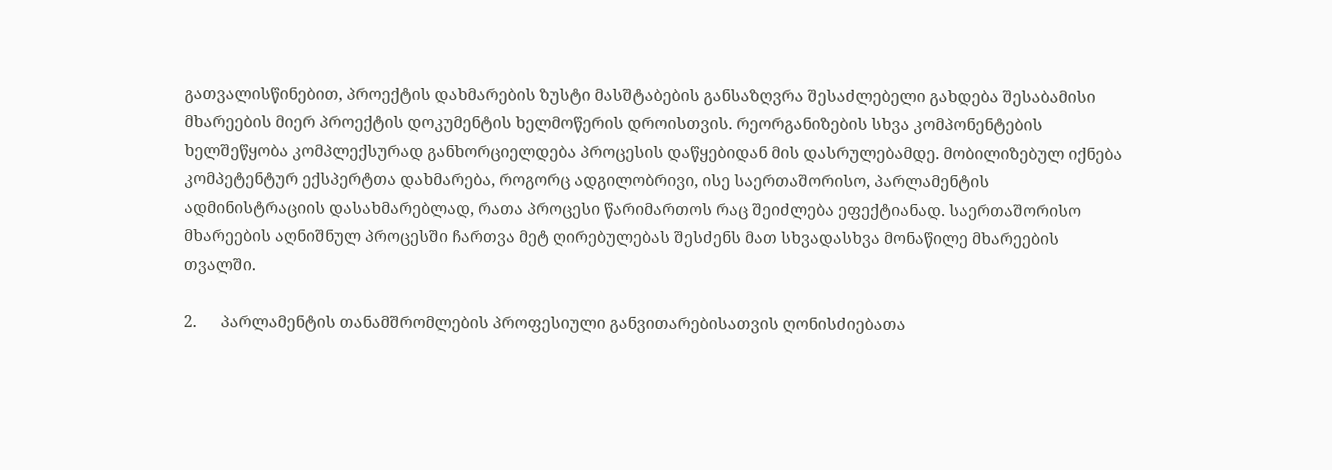გათვალისწინებით, პროექტის დახმარების ზუსტი მასშტაბების განსაზღვრა შესაძლებელი გახდება შესაბამისი მხარეების მიერ პროექტის დოკუმენტის ხელმოწერის დროისთვის. რეორგანიზების სხვა კომპონენტების ხელშეწყობა კომპლექსურად განხორციელდება პროცესის დაწყებიდან მის დასრულებამდე. მობილიზებულ იქნება კომპეტენტურ ექსპერტთა დახმარება, როგორც ადგილობრივი, ისე საერთაშორისო, პარლამენტის ადმინისტრაციის დასახმარებლად, რათა პროცესი წარიმართოს რაც შეიძლება ეფექტიანად. საერთაშორისო მხარეების აღნიშნულ პროცესში ჩართვა მეტ ღირებულებას შესძენს მათ სხვადასხვა მონაწილე მხარეების თვალში.

2.      პარლამენტის თანამშრომლების პროფესიული განვითარებისათვის ღონისძიებათა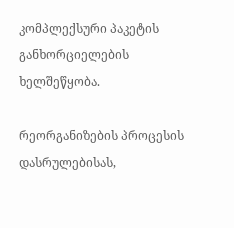კომპლექსური პაკეტის განხორციელების ხელშეწყობა.

რეორგანიზების პროცესის დასრულებისას,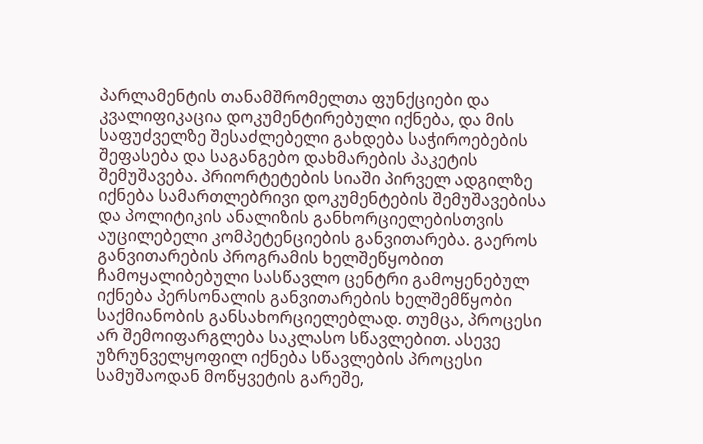პარლამენტის თანამშრომელთა ფუნქციები და კვალიფიკაცია დოკუმენტირებული იქნება, და მის საფუძველზე შესაძლებელი გახდება საჭიროებების შეფასება და საგანგებო დახმარების პაკეტის შემუშავება. პრიორტეტების სიაში პირველ ადგილზე იქნება სამართლებრივი დოკუმენტების შემუშავებისა და პოლიტიკის ანალიზის განხორციელებისთვის აუცილებელი კომპეტენციების განვითარება. გაეროს განვითარების პროგრამის ხელშეწყობით ჩამოყალიბებული სასწავლო ცენტრი გამოყენებულ იქნება პერსონალის განვითარების ხელშემწყობი საქმიანობის განსახორციელებლად. თუმცა, პროცესი არ შემოიფარგლება საკლასო სწავლებით. ასევე უზრუნველყოფილ იქნება სწავლების პროცესი სამუშაოდან მოწყვეტის გარეშე,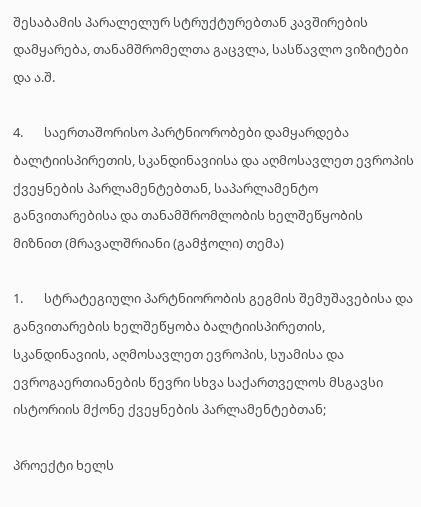შესაბამის პარალელურ სტრუქტურებთან კავშირების დამყარება, თანამშრომელთა გაცვლა, სასწავლო ვიზიტები და ა.შ.

4.       საერთაშორისო პარტნიორობები დამყარდება ბალტიისპირეთის, სკანდინავიისა და აღმოსავლეთ ევროპის ქვეყნების პარლამენტებთან, საპარლამენტო განვითარებისა და თანამშრომლობის ხელშეწყობის მიზნით (მრავალშრიანი (გამჭოლი) თემა)

1.       სტრატეგიული პარტნიორობის გეგმის შემუშავებისა და განვითარების ხელშეწყობა ბალტიისპირეთის, სკანდინავიის, აღმოსავლეთ ევროპის, სუამისა და ევროგაერთიანების წევრი სხვა საქართველოს მსგავსი ისტორიის მქონე ქვეყნების პარლამენტებთან;

პროექტი ხელს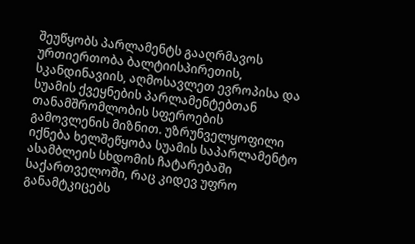შეუწყობს პარლამენტს გააღრმავოს ურთიერთობა ბალტიისპირეთის, სკანდინავიის, აღმოსავლეთ ევროპისა და სუამის ქვეყნების პარლამენტებთან თანამშრომლობის სფეროების გამოვლენის მიზნით. უზრუნველყოფილი იქნება ხელშეწყობა სუამის საპარლამენტო ასამბლეის სხდომის ჩატარებაში საქართველოში, რაც კიდევ უფრო განამტკიცებს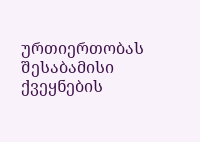ურთიერთობას შესაბამისი ქვეყნების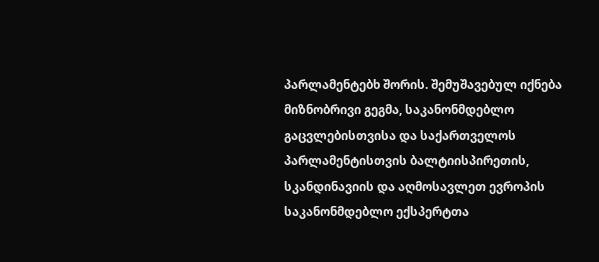პარლამენტებხ შორის. შემუშავებულ იქნება მიზნობრივი გეგმა, საკანონმდებლო გაცვლებისთვისა და საქართველოს პარლამენტისთვის ბალტიისპირეთის, სკანდინავიის და აღმოსავლეთ ევროპის საკანონმდებლო ექსპერტთა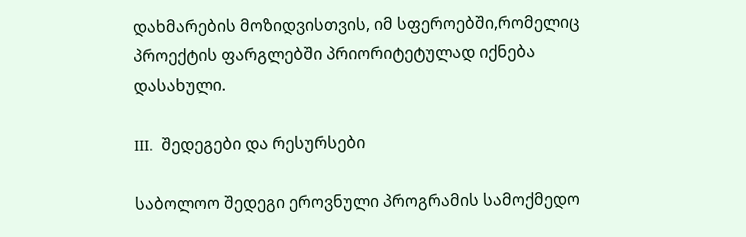დახმარების მოზიდვისთვის, იმ სფეროებში,რომელიც პროექტის ფარგლებში პრიორიტეტულად იქნება დასახული.

III.  შედეგები და რესურსები

საბოლოო შედეგი ეროვნული პროგრამის სამოქმედო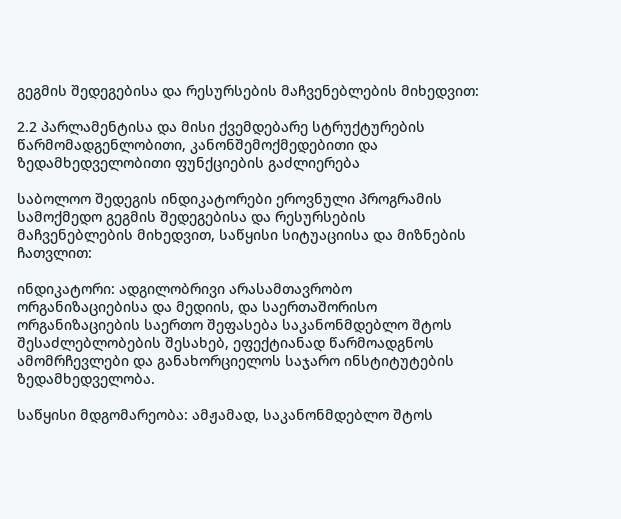გეგმის შედეგებისა და რესურსების მაჩვენებლების მიხედვით:

2.2 პარლამენტისა და მისი ქვემდებარე სტრუქტურების წარმომადგენლობითი, კანონშემოქმედებითი და ზედამხედველობითი ფუნქციების გაძლიერება

საბოლოო შედეგის ინდიკატორები ეროვნული პროგრამის  სამოქმედო გეგმის შედეგებისა და რესურსების მაჩვენებლების მიხედვით, საწყისი სიტუაციისა და მიზნების ჩათვლით:

ინდიკატორი: ადგილობრივი არასამთავრობო ორგანიზაციებისა და მედიის, და საერთაშორისო ორგანიზაციების საერთო შეფასება საკანონმდებლო შტოს შესაძლებლობების შესახებ, ეფექტიანად წარმოადგნოს ამომრჩევლები და განახორციელოს საჯარო ინსტიტუტების ზედამხედველობა.

საწყისი მდგომარეობა: ამჟამად, საკანონმდებლო შტოს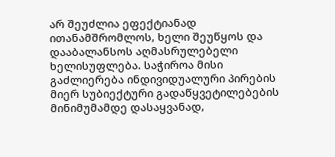არ შეუძლია ეფექტიანად ითანამშრომლოს, ხელი შეუწყოს და დააბალანსოს აღმასრულებელი ხელისუფლება. საჭიროა მისი გაძლიერება ინდივიდუალური პირების მიერ სუბიექტური გადაწყვეტილებების მინიმუმამდე დასაყვანად,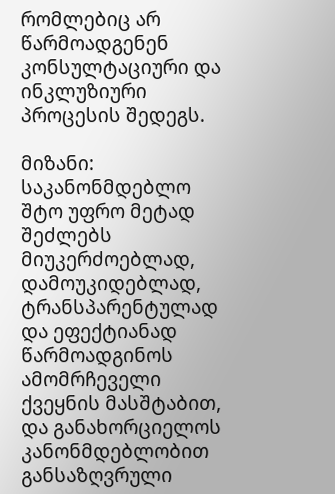რომლებიც არ წარმოადგენენ კონსულტაციური და ინკლუზიური პროცესის შედეგს.

მიზანი: საკანონმდებლო შტო უფრო მეტად შეძლებს მიუკერძოებლად, დამოუკიდებლად, ტრანსპარენტულად და ეფექტიანად წარმოადგინოს ამომრჩეველი ქვეყნის მასშტაბით, და განახორციელოს კანონმდებლობით განსაზღვრული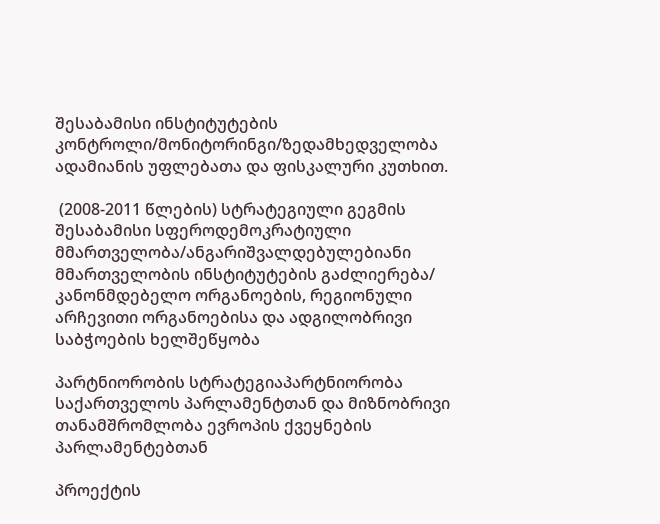შესაბამისი ინსტიტუტების კონტროლი/მონიტორინგი/ზედამხედველობა ადამიანის უფლებათა და ფისკალური კუთხით.

 (2008-2011 წლების) სტრატეგიული გეგმის შესაბამისი სფეროდემოკრატიული მმართველობა/ანგარიშვალდებულებიანი მმართველობის ინსტიტუტების გაძლიერება/ კანონმდებელო ორგანოების, რეგიონული არჩევითი ორგანოებისა და ადგილობრივი საბჭოების ხელშეწყობა

პარტნიორობის სტრატეგიაპარტნიორობა საქართველოს პარლამენტთან და მიზნობრივი თანამშრომლობა ევროპის ქვეყნების პარლამენტებთან

პროექტის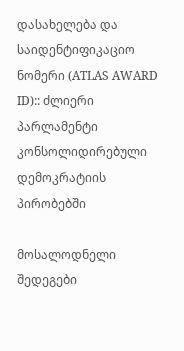დასახელება და საიდენტიფიკაციო ნომერი (ATLAS AWARD ID):: ძლიერი პარლამენტი კონსოლიდირებული დემოკრატიის პირობებში

მოსალოდნელი შედეგები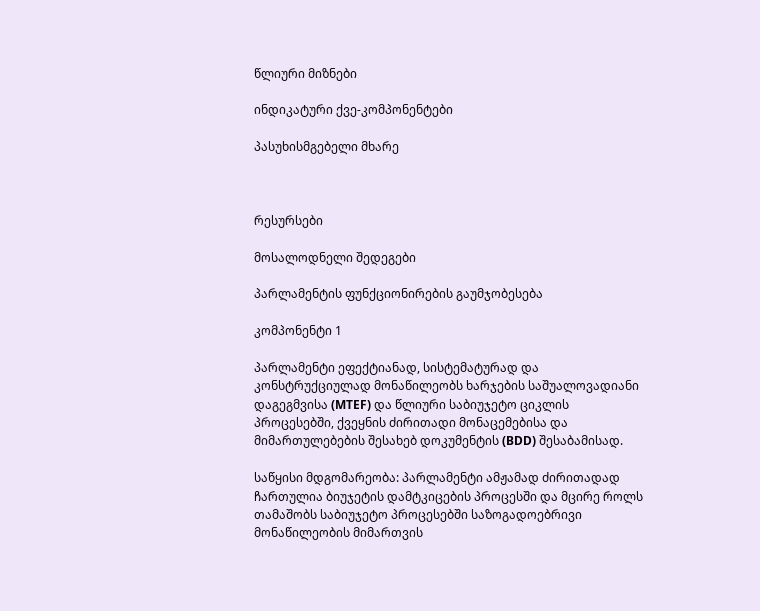წლიური მიზნები

ინდიკატური ქვე-კომპონენტები

პასუხისმგებელი მხარე



რესურსები

მოსალოდნელი შედეგები

პარლამენტის ფუნქციონირების გაუმჯობესება

კომპონენტი 1

პარლამენტი ეფექტიანად, სისტემატურად და კონსტრუქციულად მონაწილეობს ხარჯების საშუალოვადიანი დაგეგმვისა (MTEF) და წლიური საბიუჯეტო ციკლის პროცესებში, ქვეყნის ძირითადი მონაცემებისა და მიმართულებების შესახებ დოკუმენტის (BDD) შესაბამისად.

საწყისი მდგომარეობა: პარლამენტი ამჟამად ძირითადად ჩართულია ბიუჯეტის დამტკიცების პროცესში და მცირე როლს თამაშობს საბიუჯეტო პროცესებში საზოგადოებრივი მონაწილეობის მიმართვის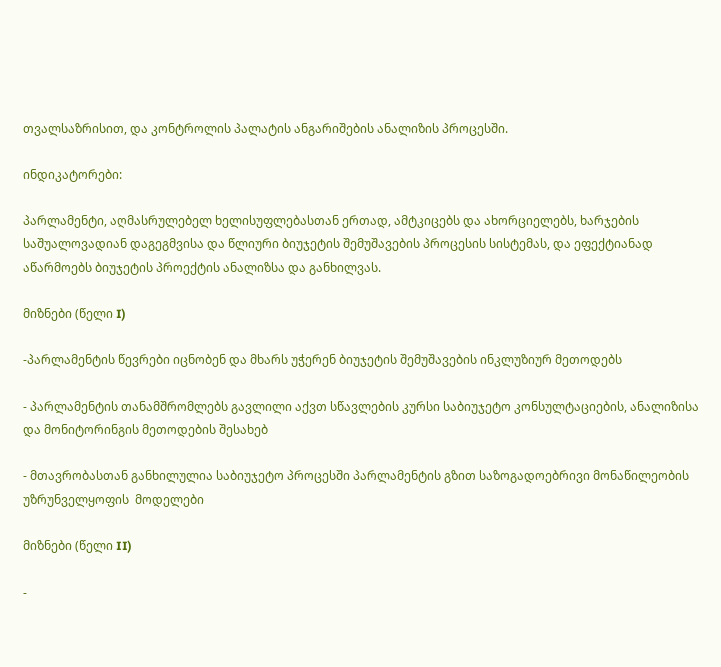თვალსაზრისით, და კონტროლის პალატის ანგარიშების ანალიზის პროცესში.

ინდიკატორები:

პარლამენტი, აღმასრულებელ ხელისუფლებასთან ერთად, ამტკიცებს და ახორციელებს, ხარჯების საშუალოვადიან დაგეგმვისა და წლიური ბიუჯეტის შემუშავების პროცესის სისტემას, და ეფექტიანად აწარმოებს ბიუჯეტის პროექტის ანალიზსა და განხილვას.

მიზნები (წელი I)

-პარლამენტის წევრები იცნობენ და მხარს უჭერენ ბიუჯეტის შემუშავების ინკლუზიურ მეთოდებს

- პარლამენტის თანამშრომლებს გავლილი აქვთ სწავლების კურსი საბიუჯეტო კონსულტაციების, ანალიზისა და მონიტორინგის მეთოდების შესახებ

- მთავრობასთან განხილულია საბიუჯეტო პროცესში პარლამენტის გზით საზოგადოებრივი მონაწილეობის უზრუნველყოფის  მოდელები

მიზნები (წელი II)

-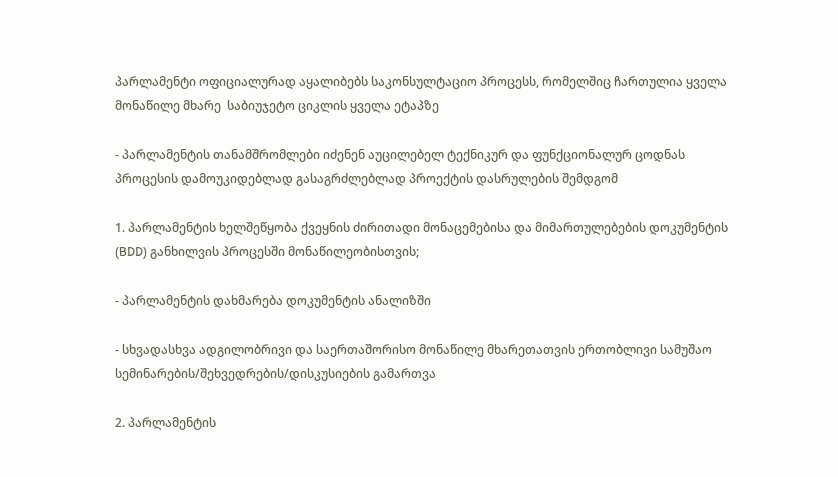პარლამენტი ოფიციალურად აყალიბებს საკონსულტაციო პროცესს, რომელშიც ჩართულია ყველა მონაწილე მხარე  საბიუჯეტო ციკლის ყველა ეტაპზე

- პარლამენტის თანამშრომლები იძენენ აუცილებელ ტექნიკურ და ფუნქციონალურ ცოდნას პროცესის დამოუკიდებლად გასაგრძლებლად პროექტის დასრულების შემდგომ

1. პარლამენტის ხელშეწყობა ქვეყნის ძირითადი მონაცემებისა და მიმართულებების დოკუმენტის (BDD) განხილვის პროცესში მონაწილეობისთვის;

- პარლამენტის დახმარება დოკუმენტის ანალიზში

- სხვადასხვა ადგილობრივი და საერთაშორისო მონაწილე მხარეთათვის ერთობლივი სამუშაო სემინარების/შეხვედრების/დისკუსიების გამართვა

2. პარლამენტის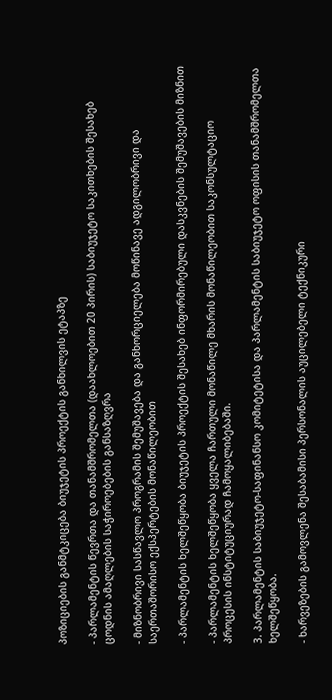პოზიციების განმტკიცება ბიუჯეტის პროექტის განხილვის ეტაპზე

- პარლამენტის წევრთა და თანამშრომელთა (დაახლოებით 20 პირის) საბიუჯეტო საკითხების შესახებ ცოდნის ამაღლების საჭიროებების განსაზღვრა

- მიზნობრივი სასწავლო პროგრამის შემუშავება და განხორციელება მოწინავე ადგილობრივი და საერთაშორისო ექსპერტების მონაწილეობით

- პარლამენტის ხელშეწყობა ბიუჯეტის პროექტის შესახებ ინფორმირებული დასკვნების შემუშავების მიზნით

- პარლამენტის ხელშეწყობა ყველა ჩართული მონაწილე მხარის მონაწილეობით საკონსულტაციო პროცესის ინსტიტუციურად ჩამოყალიბებაში.

3. პარლამენტის საბიუჯეტო-საფინანსო კომიტეტისა და პარლამენტის საბიუჯეტო ოფისის თანამშრომელთა ხელშეწყობა.

- ხარვეზების გამოვლენა შესაბამისი პერსონალის აუცილებელი ტექნიკური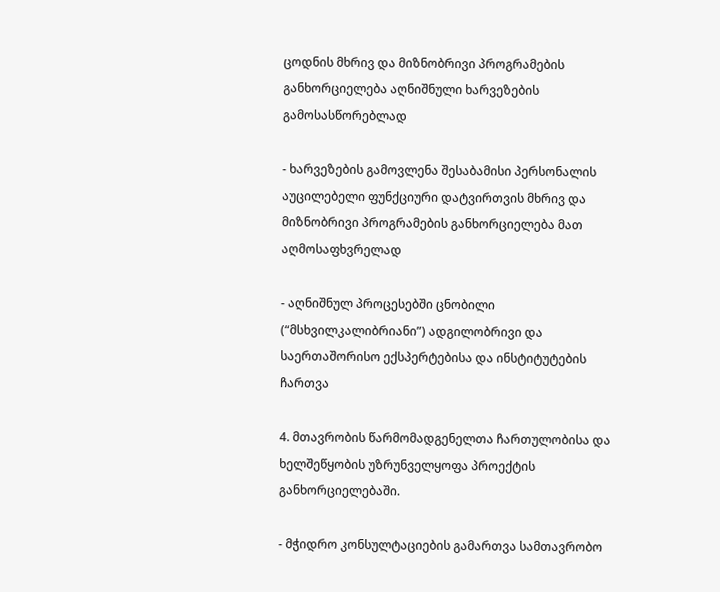ცოდნის მხრივ და მიზნობრივი პროგრამების განხორციელება აღნიშნული ხარვეზების გამოსასწორებლად

- ხარვეზების გამოვლენა შესაბამისი პერსონალის აუცილებელი ფუნქციური დატვირთვის მხრივ და მიზნობრივი პროგრამების განხორციელება მათ აღმოსაფხვრელად

- აღნიშნულ პროცესებში ცნობილი (“მსხვილკალიბრიანი”) ადგილობრივი და საერთაშორისო ექსპერტებისა და ინსტიტუტების ჩართვა

4. მთავრობის წარმომადგენელთა ჩართულობისა და ხელშეწყობის უზრუნველყოფა პროექტის განხორციელებაში.

- მჭიდრო კონსულტაციების გამართვა სამთავრობო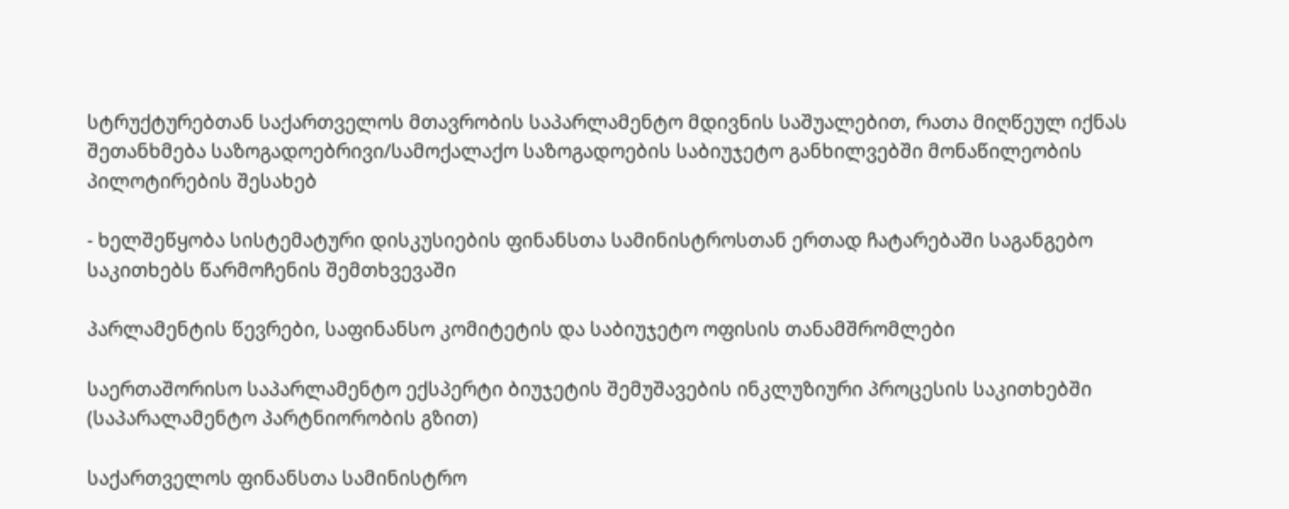სტრუქტურებთან საქართველოს მთავრობის საპარლამენტო მდივნის საშუალებით, რათა მიღწეულ იქნას შეთანხმება საზოგადოებრივი/სამოქალაქო საზოგადოების საბიუჯეტო განხილვებში მონაწილეობის პილოტირების შესახებ

- ხელშეწყობა სისტემატური დისკუსიების ფინანსთა სამინისტროსთან ერთად ჩატარებაში საგანგებო საკითხებს წარმოჩენის შემთხვევაში

პარლამენტის წევრები, საფინანსო კომიტეტის და საბიუჯეტო ოფისის თანამშრომლები

საერთაშორისო საპარლამენტო ექსპერტი ბიუჯეტის შემუშავების ინკლუზიური პროცესის საკითხებში (საპარალამენტო პარტნიორობის გზით)

საქართველოს ფინანსთა სამინისტრო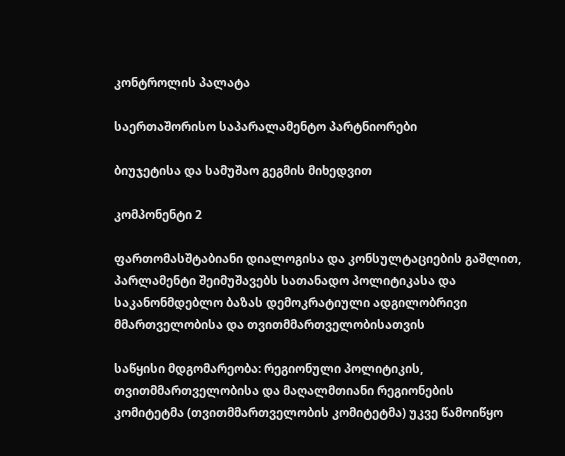კონტროლის პალატა

საერთაშორისო საპარალამენტო პარტნიორები

ბიუჯეტისა და სამუშაო გეგმის მიხედვით

კომპონენტი 2

ფართომასშტაბიანი დიალოგისა და კონსულტაციების გაშლით, პარლამენტი შეიმუშავებს სათანადო პოლიტიკასა და საკანონმდებლო ბაზას დემოკრატიული ადგილობრივი მმართველობისა და თვითმმართველობისათვის

საწყისი მდგომარეობა: რეგიონული პოლიტიკის, თვითმმართველობისა და მაღალმთიანი რეგიონების კომიტეტმა (თვითმმართველობის კომიტეტმა) უკვე წამოიწყო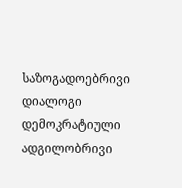საზოგადოებრივი დიალოგი დემოკრატიული ადგილობრივი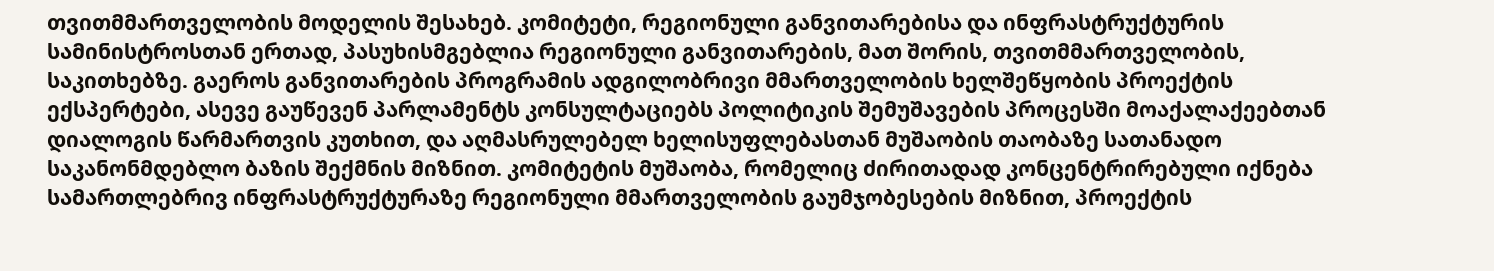თვითმმართველობის მოდელის შესახებ. კომიტეტი, რეგიონული განვითარებისა და ინფრასტრუქტურის სამინისტროსთან ერთად, პასუხისმგებლია რეგიონული განვითარების, მათ შორის, თვითმმართველობის, საკითხებზე. გაეროს განვითარების პროგრამის ადგილობრივი მმართველობის ხელშეწყობის პროექტის ექსპერტები, ასევე გაუწევენ პარლამენტს კონსულტაციებს პოლიტიკის შემუშავების პროცესში მოაქალაქეებთან დიალოგის წარმართვის კუთხით, და აღმასრულებელ ხელისუფლებასთან მუშაობის თაობაზე სათანადო საკანონმდებლო ბაზის შექმნის მიზნით. კომიტეტის მუშაობა, რომელიც ძირითადად კონცენტრირებული იქნება სამართლებრივ ინფრასტრუქტურაზე რეგიონული მმართველობის გაუმჯობესების მიზნით, პროექტის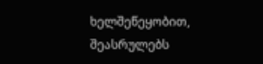ხელშეწეყობით, შეასრულებს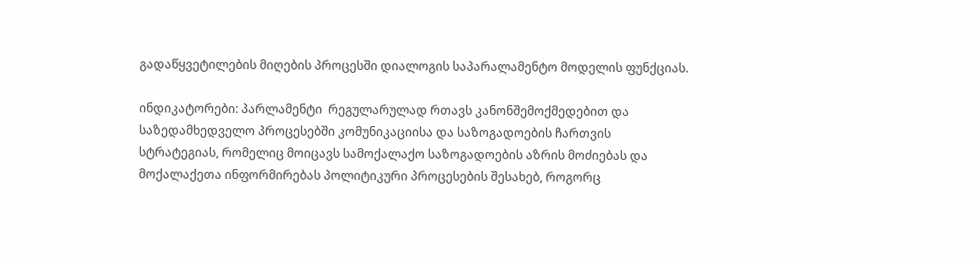გადაწყვეტილების მიღების პროცესში დიალოგის საპარალამენტო მოდელის ფუნქციას.

ინდიკატორები: პარლამენტი  რეგულარულად რთავს კანონშემოქმედებით და საზედამხედველო პროცესებში კომუნიკაციისა და საზოგადოების ჩართვის სტრატეგიას, რომელიც მოიცავს სამოქალაქო საზოგადოების აზრის მოძიებას და მოქალაქეთა ინფორმირებას პოლიტიკური პროცესების შესახებ, როგორც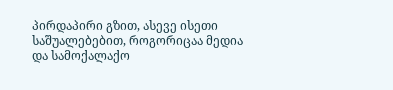პირდაპირი გზით, ასევე ისეთი საშუალებებით, როგორიცაა მედია და სამოქალაქო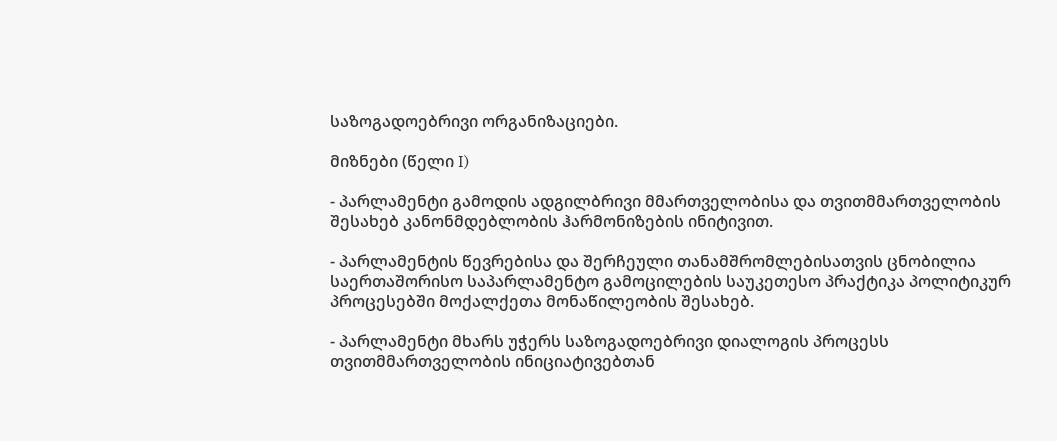საზოგადოებრივი ორგანიზაციები.

მიზნები (წელი I)

- პარლამენტი გამოდის ადგილბრივი მმართველობისა და თვითმმართველობის შესახებ კანონმდებლობის ჰარმონიზების ინიტივით.

- პარლამენტის წევრებისა და შერჩეული თანამშრომლებისათვის ცნობილია საერთაშორისო საპარლამენტო გამოცილების საუკეთესო პრაქტიკა პოლიტიკურ პროცესებში მოქალქეთა მონაწილეობის შესახებ.

- პარლამენტი მხარს უჭერს საზოგადოებრივი დიალოგის პროცესს თვითმმართველობის ინიციატივებთან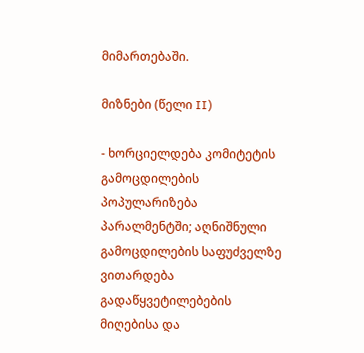მიმართებაში.

მიზნები (წელი II)

- ხორციელდება კომიტეტის გამოცდილების პოპულარიზება პარალმენტში; აღნიშნული გამოცდილების საფუძველზე ვითარდება გადაწყვეტილებების მიღებისა და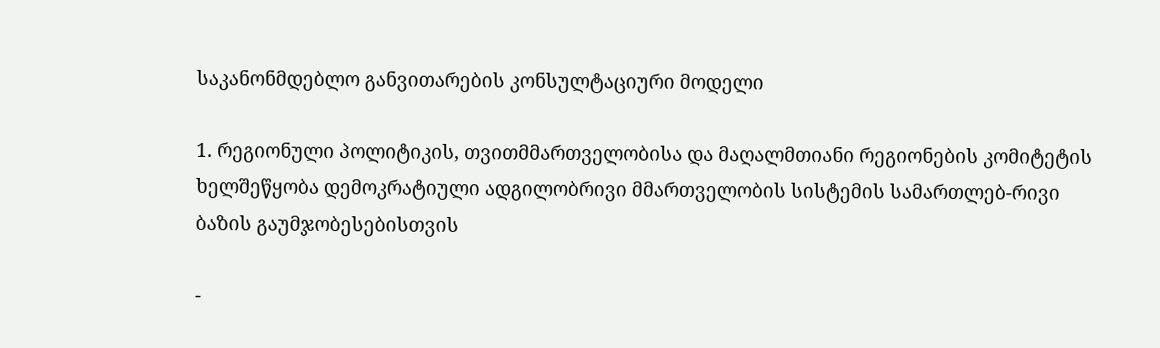საკანონმდებლო განვითარების კონსულტაციური მოდელი

1. რეგიონული პოლიტიკის, თვითმმართველობისა და მაღალმთიანი რეგიონების კომიტეტის ხელშეწყობა დემოკრატიული ადგილობრივი მმართველობის სისტემის სამართლებ-რივი ბაზის გაუმჯობესებისთვის

-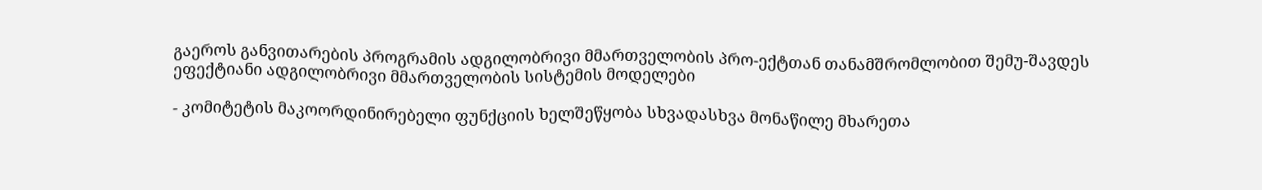გაეროს განვითარების პროგრამის ადგილობრივი მმართველობის პრო-ექტთან თანამშრომლობით შემუ-შავდეს ეფექტიანი ადგილობრივი მმართველობის სისტემის მოდელები

- კომიტეტის მაკოორდინირებელი ფუნქციის ხელშეწყობა სხვადასხვა მონაწილე მხარეთა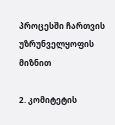პროცესში ჩართვის უზრუნველყოფის მიზნით

2. კომიტეტის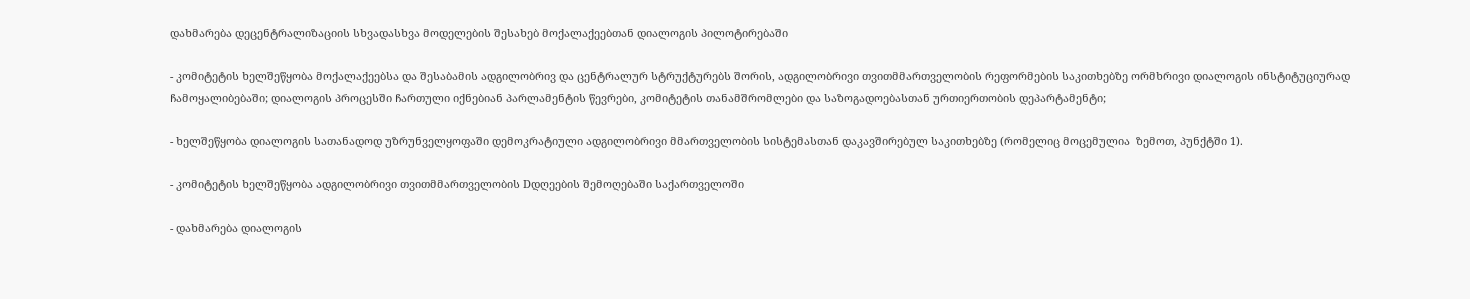დახმარება დეცენტრალიზაციის სხვადასხვა მოდელების შესახებ მოქალაქეებთან დიალოგის პილოტირებაში

- კომიტეტის ხელშეწყობა მოქალაქეებსა და შესაბამის ადგილობრივ და ცენტრალურ სტრუქტურებს შორის, ადგილობრივი თვითმმართველობის რეფორმების საკითხებზე ორმხრივი დიალოგის ინსტიტუციურად ჩამოყალიბებაში; დიალოგის პროცესში ჩართული იქნებიან პარლამენტის წევრები, კომიტეტის თანამშრომლები და საზოგადოებასთან ურთიერთობის დეპარტამენტი;

- ხელშეწყობა დიალოგის სათანადოდ უზრუნველყოფაში დემოკრატიული ადგილობრივი მმართველობის სისტემასთან დაკავშირებულ საკითხებზე (რომელიც მოცემულია  ზემოთ, პუნქტში 1).

- კომიტეტის ხელშეწყობა ადგილობრივი თვითმმართველობის Dდღეების შემოღებაში საქართველოში

- დახმარება დიალოგის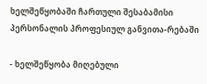ხელშეწყობაში ჩართული შესაბამისი პერსონალის პროფესიულ განვითა-რებაში

- ხელშეწყობა მიღებული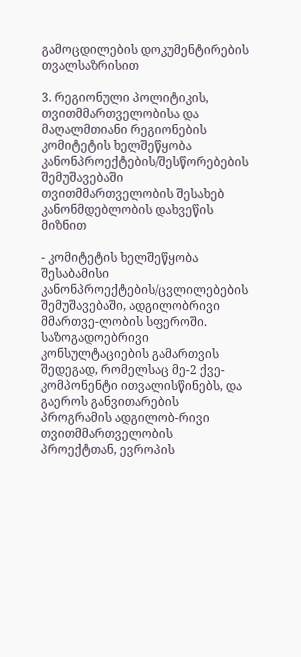გამოცდილების დოკუმენტირების თვალსაზრისით

3. რეგიონული პოლიტიკის, თვითმმართველობისა და მაღალმთიანი რეგიონების კომიტეტის ხელშეწყობა კანონპროექტების/შესწორებების შემუშავებაში თვითმმართველობის შესახებ კანონმდებლობის დახვეწის მიზნით

- კომიტეტის ხელშეწყობა შესაბამისი კანონპროექტების/ცვლილებების შემუშავებაში, ადგილობრივი მმართვე-ლობის სფეროში. საზოგადოებრივი კონსულტაციების გამართვის შედეგად, რომელსაც მე-2 ქვე-კომპონენტი ითვალისწინებს, და გაეროს განვითარების პროგრამის ადგილობ-რივი თვითმმართველობის პროექტთან, ევროპის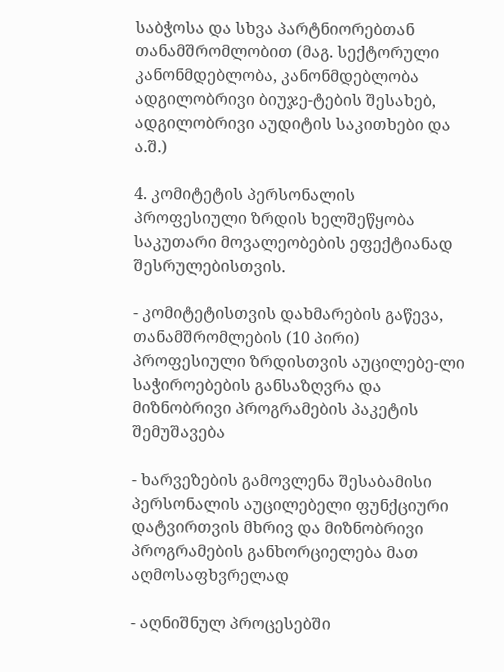საბჭოსა და სხვა პარტნიორებთან თანამშრომლობით (მაგ. სექტორული კანონმდებლობა, კანონმდებლობა ადგილობრივი ბიუჯე-ტების შესახებ, ადგილობრივი აუდიტის საკითხები და ა.შ.)

4. კომიტეტის პერსონალის პროფესიული ზრდის ხელშეწყობა საკუთარი მოვალეობების ეფექტიანად შესრულებისთვის.

- კომიტეტისთვის დახმარების გაწევა, თანამშრომლების (10 პირი) პროფესიული ზრდისთვის აუცილებე-ლი  საჭიროებების განსაზღვრა და მიზნობრივი პროგრამების პაკეტის შემუშავება

- ხარვეზების გამოვლენა შესაბამისი პერსონალის აუცილებელი ფუნქციური დატვირთვის მხრივ და მიზნობრივი პროგრამების განხორციელება მათ აღმოსაფხვრელად

- აღნიშნულ პროცესებში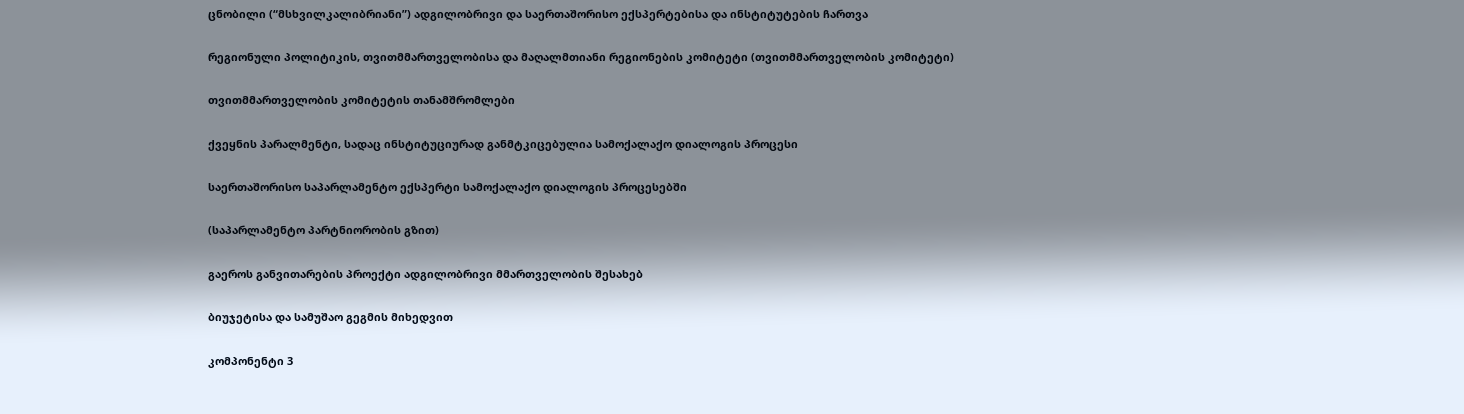ცნობილი (“მსხვილკალიბრიანი”) ადგილობრივი და საერთაშორისო ექსპერტებისა და ინსტიტუტების ჩართვა

რეგიონული პოლიტიკის, თვითმმართველობისა და მაღალმთიანი რეგიონების კომიტეტი (თვითმმართველობის კომიტეტი)

თვითმმართველობის კომიტეტის თანამშრომლები

ქვეყნის პარალმენტი, სადაც ინსტიტუციურად განმტკიცებულია სამოქალაქო დიალოგის პროცესი

საერთაშორისო საპარლამენტო ექსპერტი სამოქალაქო დიალოგის პროცესებში

(საპარლამენტო პარტნიორობის გზით)

გაეროს განვითარების პროექტი ადგილობრივი მმართველობის შესახებ

ბიუჯეტისა და სამუშაო გეგმის მიხედვით

კომპონენტი 3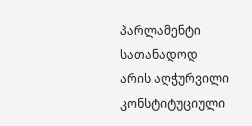პარლამენტი სათანადოდ არის აღჭურვილი კონსტიტუციული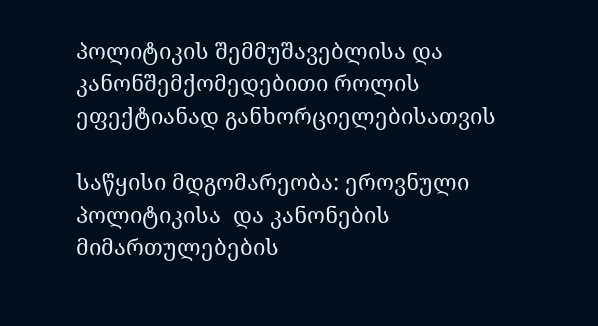პოლიტიკის შემმუშავებლისა და კანონშემქომედებითი როლის ეფექტიანად განხორციელებისათვის

საწყისი მდგომარეობა: ეროვნული პოლიტიკისა  და კანონების მიმართულებების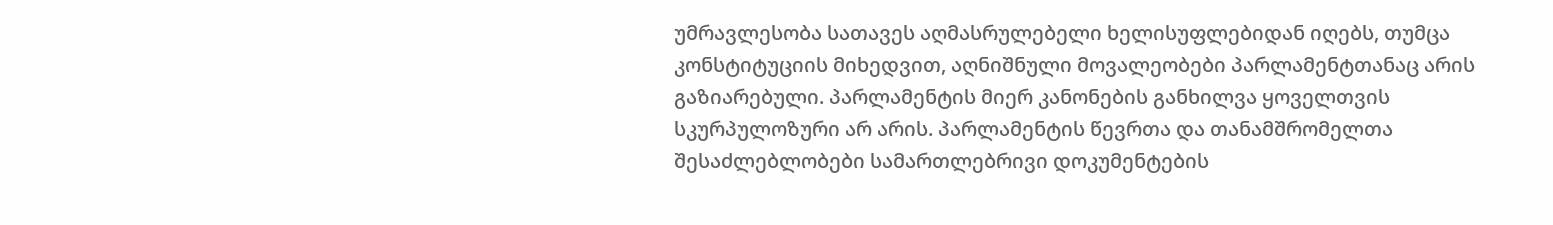უმრავლესობა სათავეს აღმასრულებელი ხელისუფლებიდან იღებს, თუმცა კონსტიტუციის მიხედვით, აღნიშნული მოვალეობები პარლამენტთანაც არის გაზიარებული. პარლამენტის მიერ კანონების განხილვა ყოველთვის სკურპულოზური არ არის. პარლამენტის წევრთა და თანამშრომელთა შესაძლებლობები სამართლებრივი დოკუმენტების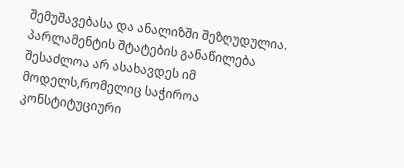შემუშავებასა და ანალიზში შეზღუდულია. პარლამენტის შტატების განაწილება შესაძლოა არ ასახავდეს იმ მოდელს,რომელიც საჭიროა კონსტიტუციური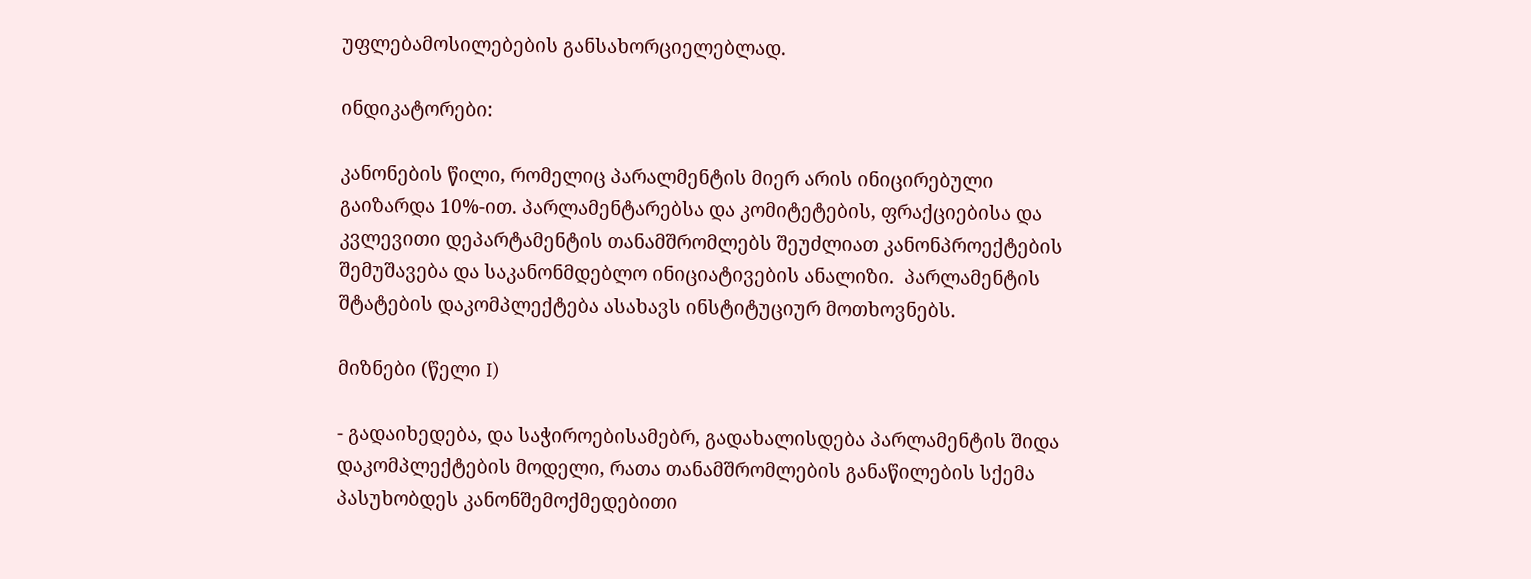უფლებამოსილებების განსახორციელებლად.

ინდიკატორები:

კანონების წილი, რომელიც პარალმენტის მიერ არის ინიცირებული გაიზარდა 10%-ით. პარლამენტარებსა და კომიტეტების, ფრაქციებისა და კვლევითი დეპარტამენტის თანამშრომლებს შეუძლიათ კანონპროექტების შემუშავება და საკანონმდებლო ინიციატივების ანალიზი.  პარლამენტის შტატების დაკომპლექტება ასახავს ინსტიტუციურ მოთხოვნებს.

მიზნები (წელი I)

- გადაიხედება, და საჭიროებისამებრ, გადახალისდება პარლამენტის შიდა დაკომპლექტების მოდელი, რათა თანამშრომლების განაწილების სქემა პასუხობდეს კანონშემოქმედებითი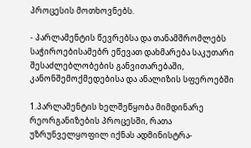პროცესის მოთხოვნებს.

- პარლამენტის წევრებსა და თანამშრომლებს საჭიროებისამებრ ეწევათ დახმარება საკუთარი შესაძლებლობების განვითარებაში, კანონშემოქმედებისა და ანალიზის სფეროებში

1.პარლამენტის ხელშეწყობა მიმდინარე რეორგანიზების პროცესში, რათა უზრუნველყოფილ იქნას ადმინისტრა-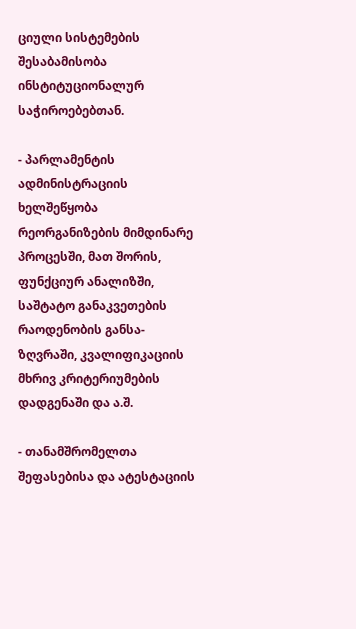ციული სისტემების შესაბამისობა ინსტიტუციონალურ საჭიროებებთან.

- პარლამენტის ადმინისტრაციის ხელშეწყობა რეორგანიზების მიმდინარე პროცესში, მათ შორის, ფუნქციურ ანალიზში, საშტატო განაკვეთების რაოდენობის განსა-ზღვრაში, კვალიფიკაციის მხრივ კრიტერიუმების დადგენაში და ა.შ.

- თანამშრომელთა შეფასებისა და ატესტაციის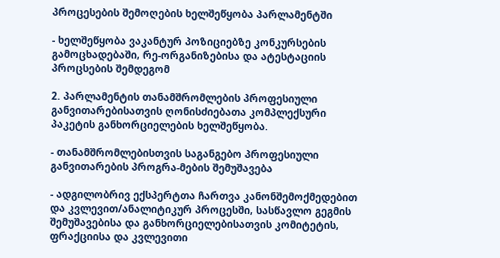პროცესების შემოღების ხელშეწყობა პარლამენტში

- ხელშეწყობა ვაკანტურ პოზიციებზე კონკურსების გამოცხადებაში, რე-ორგანიზებისა და ატესტაციის პროცსების შემდეგომ

2. პარლამენტის თანამშრომლების პროფესიული განვითარებისათვის ღონისძიებათა კომპლექსური პაკეტის განხორციელების ხელშეწყობა.

- თანამშრომლებისთვის საგანგებო პროფესიული განვითარების პროგრა-მების შემუშავება

- ადგილობრივ ექსპერტთა ჩართვა კანონშემოქმედებით და კვლევით/ანალიტიკურ პროცესში, სასწავლო გეგმის შემუშავებისა და განხორციელებისათვის კომიტეტის, ფრაქციისა და კვლევითი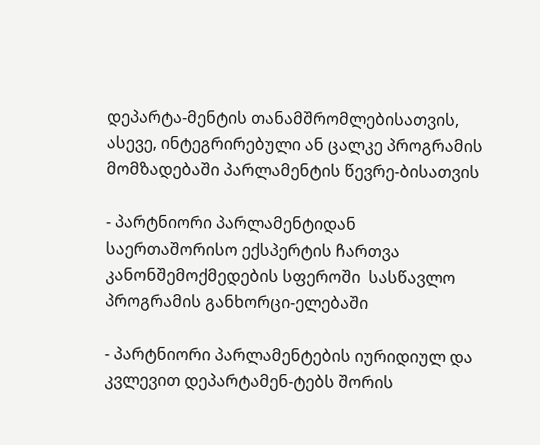დეპარტა-მენტის თანამშრომლებისათვის, ასევე, ინტეგრირებული ან ცალკე პროგრამის მომზადებაში პარლამენტის წევრე-ბისათვის

- პარტნიორი პარლამენტიდან საერთაშორისო ექსპერტის ჩართვა კანონშემოქმედების სფეროში  სასწავლო პროგრამის განხორცი-ელებაში

- პარტნიორი პარლამენტების იურიდიულ და კვლევით დეპარტამენ-ტებს შორის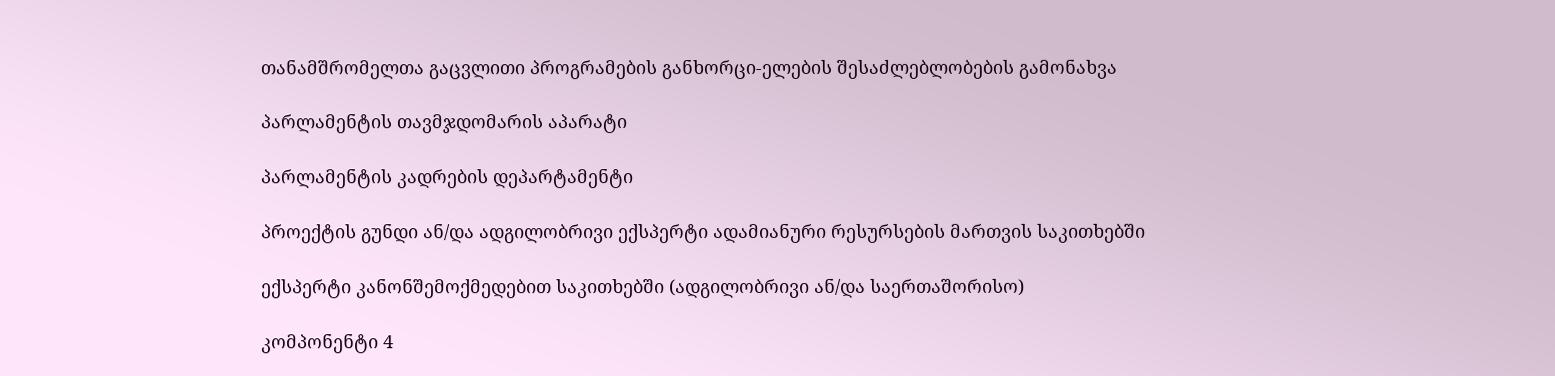თანამშრომელთა გაცვლითი პროგრამების განხორცი-ელების შესაძლებლობების გამონახვა

პარლამენტის თავმჯდომარის აპარატი

პარლამენტის კადრების დეპარტამენტი

პროექტის გუნდი ან/და ადგილობრივი ექსპერტი ადამიანური რესურსების მართვის საკითხებში

ექსპერტი კანონშემოქმედებით საკითხებში (ადგილობრივი ან/და საერთაშორისო)

კომპონენტი 4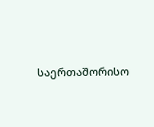საერთაშორისო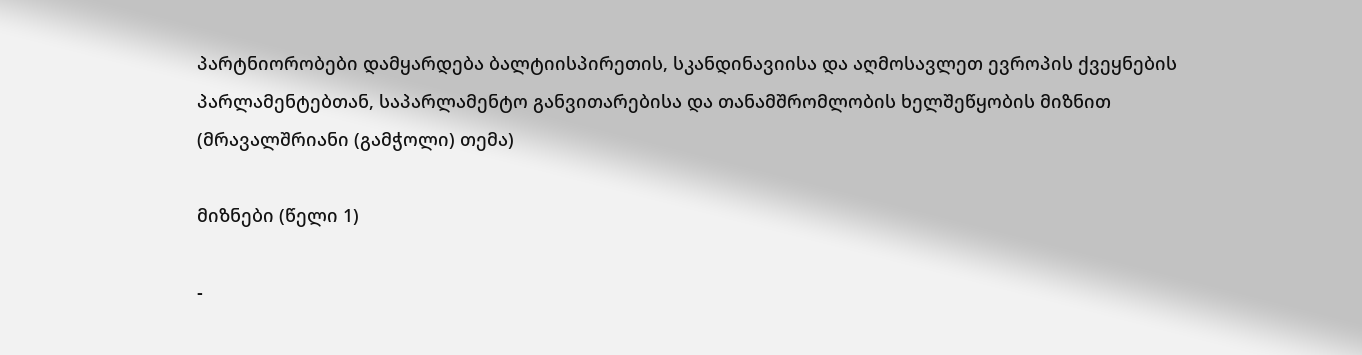პარტნიორობები დამყარდება ბალტიისპირეთის, სკანდინავიისა და აღმოსავლეთ ევროპის ქვეყნების პარლამენტებთან, საპარლამენტო განვითარებისა და თანამშრომლობის ხელშეწყობის მიზნით (მრავალშრიანი (გამჭოლი) თემა)

მიზნები (წელი 1)

-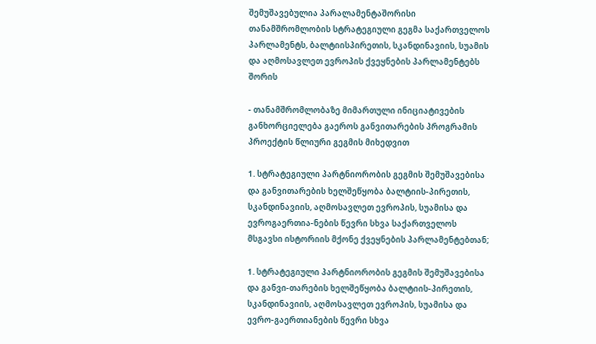შემუშავებულია პარალამენტაშორისი თანამშრომლობის სტრატეგიული გეგმა საქართველოს პარლამენტს, ბალტიისპირეთის, სკანდინავიის, სუამის და აღმოსავლეთ ევროპის ქვეყნების პარლამენტებს შორის

- თანამშრომლობაზე მიმართული ინიციატივების განხორციელება გაეროს განვითარების პროგრამის პროექტის წლიური გეგმის მიხედვით

1. სტრატეგიული პარტნიორობის გეგმის შემუშავებისა და განვითარების ხელშეწყობა ბალტიის-პირეთის, სკანდინავიის, აღმოსავლეთ ევროპის, სუამისა და ევროგაერთია-ნების წევრი სხვა საქართველოს მსგავსი ისტორიის მქონე ქვეყნების პარლამენტებთან;

1. სტრატეგიული პარტნიორობის გეგმის შემუშავებისა და განვი-თარების ხელშეწყობა ბალტიის-პირეთის, სკანდინავიის, აღმოსავლეთ ევროპის, სუამისა და ევრო-გაერთიანების წევრი სხვა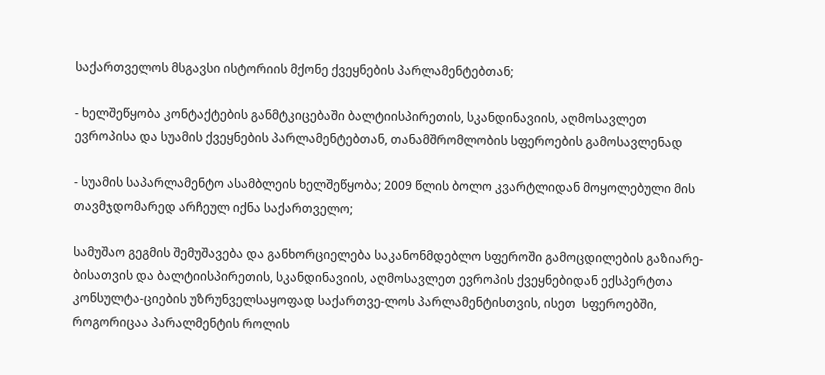საქართველოს მსგავსი ისტორიის მქონე ქვეყნების პარლამენტებთან;

- ხელშეწყობა კონტაქტების განმტკიცებაში ბალტიისპირეთის, სკანდინავიის, აღმოსავლეთ ევროპისა და სუამის ქვეყნების პარლამენტებთან, თანამშრომლობის სფეროების გამოსავლენად

- სუამის საპარლამენტო ასამბლეის ხელშეწყობა; 2009 წლის ბოლო კვარტლიდან მოყოლებული მის თავმჯდომარედ არჩეულ იქნა საქართველო;

სამუშაო გეგმის შემუშავება და განხორციელება საკანონმდებლო სფეროში გამოცდილების გაზიარე-ბისათვის და ბალტიისპირეთის, სკანდინავიის, აღმოსავლეთ ევროპის ქვეყნებიდან ექსპერტთა კონსულტა-ციების უზრუნველსაყოფად საქართვე-ლოს პარლამენტისთვის, ისეთ  სფეროებში, როგორიცაა პარალმენტის როლის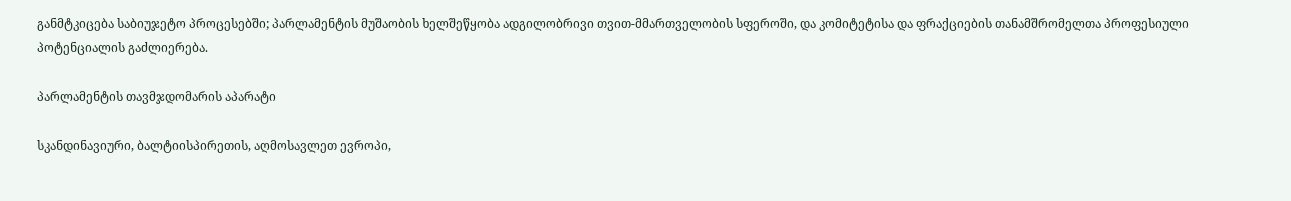განმტკიცება საბიუჯეტო პროცესებში; პარლამენტის მუშაობის ხელშეწყობა ადგილობრივი თვით-მმართველობის სფეროში, და კომიტეტისა და ფრაქციების თანამშრომელთა პროფესიული  პოტენციალის გაძლიერება.

პარლამენტის თავმჯდომარის აპარატი

სკანდინავიური, ბალტიისპირეთის, აღმოსავლეთ ევროპი,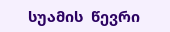სუამის  წევრი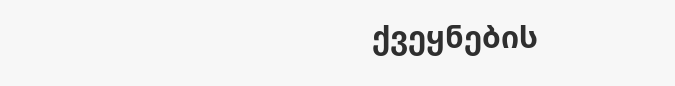ქვეყნების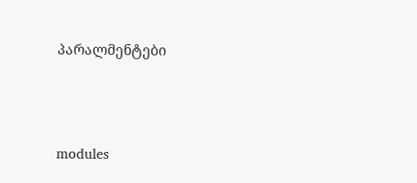პარალმენტები




modules